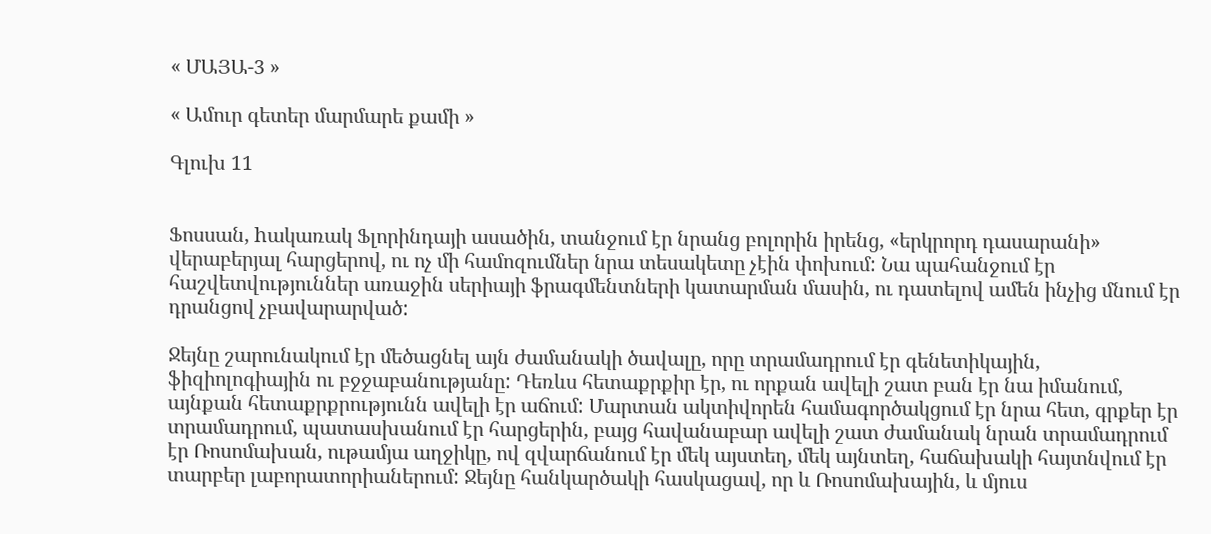« ՄԱՅԱ-3 »

« Ամուր գետեր մարմարե քամի »

Գլուխ 11


Ֆոսսան, hակառակ Ֆլորինդայի ասածին, տանջում էր նրանց բոլորին իրենց, «երկրորդ դասարանի» վերաբերյալ հարցերով, ու ոչ մի համոզումներ նրա տեսակետը չէին փոխում: Նա պահանջում էր հաշվետվություններ առաջին սերիայի ֆրագմենտների կատարման մասին, ու դատելով ամեն ինչից մնում էր դրանցով չբավարարված:

Ջեյնը շարունակում էր մեծացնել այն ժամանակի ծավալը, որը տրամադրում էր գենետիկային, ֆիզիոլոգիային ու բջջաբանությանը: Դեռևս հետաքրքիր էր, ու որքան ավելի շատ բան էր նա իմանում, այնքան հետաքրքրությունն ավելի էր աճում: Մարտան ակտիվորեն համագործակցում էր նրա հետ, գրքեր էր տրամադրում, պատասխանում էր հարցերին, բայց հավանաբար ավելի շատ ժամանակ նրան տրամադրում էր Ռոսոմախան, ութամյա աղջիկը, ով զվարճանում էր մեկ այստեղ, մեկ այնտեղ, հաճախակի հայտնվում էր տարբեր լաբորատորիաներում: Ջեյնը հանկարծակի հասկացավ, որ և Ռոսոմախային, և մյուս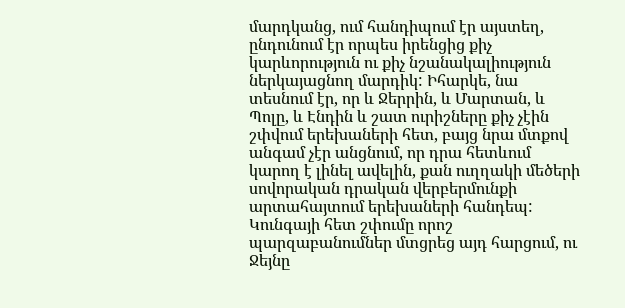մարդկանց, ում հանդիպում էր այստեղ, ընդունում էր որպես իրենցից քիչ կարևորություն ու քիչ նշանակալիություն ներկայացնող մարդիկ: Իհարկե, նա տեսնում էր, որ և Ջերրին, և Մարտան, և Պոլը, և Էնդին և շատ ուրիշները քիչ չէին շփվում երեխաների հետ, բայց նրա մտքով անգամ չէր անցնում, որ դրա հետևում կարող է լինել ավելին, քան ուղղակի մեծերի սովորական դրական վերբերմունքի արտահայտում երեխաների հանդեպ: Կունգայի հետ շփումը որոշ պարզաբանումներ մտցրեց այդ հարցում, ու Ջեյնը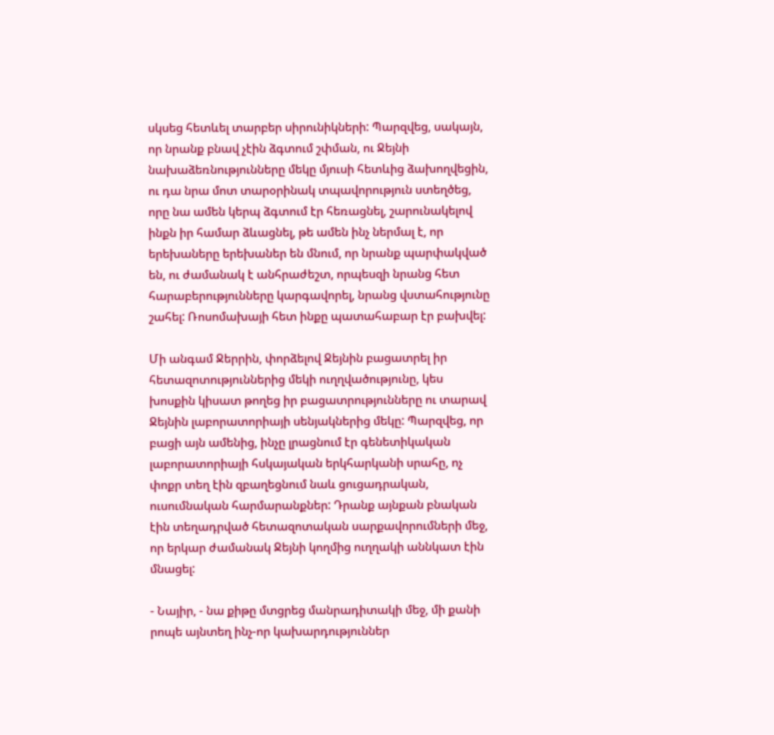սկսեց հետևել տարբեր սիրունիկների: Պարզվեց, սակայն, որ նրանք բնավ չէին ձգտում շփման, ու Ջեյնի նախաձեռնությունները մեկը մյուսի հետևից ձախողվեցին, ու դա նրա մոտ տարօրինակ տպավորություն ստեղծեց, որը նա ամեն կերպ ձգտում էր հեռացնել, շարունակելով ինքն իր համար ձևացնել, թե ամեն ինչ ներմալ է, որ երեխաները երեխաներ են մնում, որ նրանք պարփակված են, ու ժամանակ է անհրաժեշտ, որպեսզի նրանց հետ հարաբերությունները կարգավորել, նրանց վստահությունը շահել: Ռոսոմախայի հետ ինքը պատահաբար էր բախվել:

Մի անգամ Ջերրին, փորձելով Ջեյնին բացատրել իր հետազոտություններից մեկի ուղղվածությունը, կես խոսքին կիսատ թողեց իր բացատրությունները ու տարավ Ջեյնին լաբորատորիայի սենյակներից մեկը: Պարզվեց, որ բացի այն ամենից, ինչը լրացնում էր գենետիկական լաբորատորիայի հսկայական երկհարկանի սրահը, ոչ փոքր տեղ էին զբաղեցնում նաև ցուցադրական, ուսումնական հարմարանքներ: Դրանք այնքան բնական էին տեղադրված հետազոտական սարքավորումների մեջ, որ երկար ժամանակ Ջեյնի կողմից ուղղակի աննկատ էին մնացել:

- Նայիր, - նա քիթը մտցրեց մանրադիտակի մեջ, մի քանի րոպե այնտեղ ինչ-որ կախարդություններ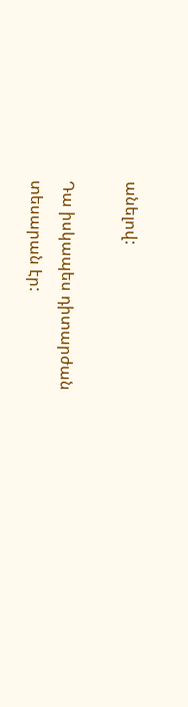անելով:

Դա իսկապես դիտարժան տեսարան էր: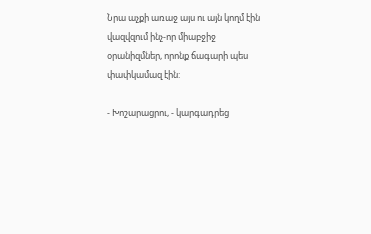Նրա աչքի առաջ այս ու այն կողմ էին վազվզում ինչ-որ միաբջիջ օրանիզմներ, որոնք ճագարի պես փափկամազ էին:

- Խոշարացրու, - կարգադրեց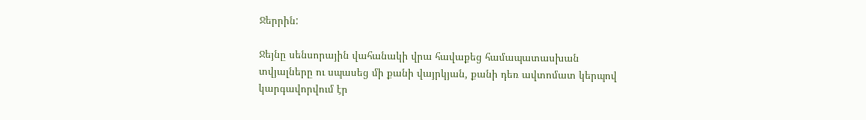Ջերրին:

Ջեյնը սենսորային վահանակի վրա հավաքեց համապատասխան տվյալները ու սպասեց մի քանի վայրկյան, քանի դեռ ավտոմատ կերպով կարգավորվում էր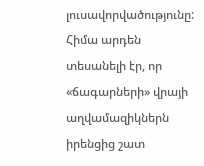լուսավորվածությունը: Հիմա արդեն տեսանելի էր, որ «ճագարների» վրայի աղվամազիկներն իրենցից շատ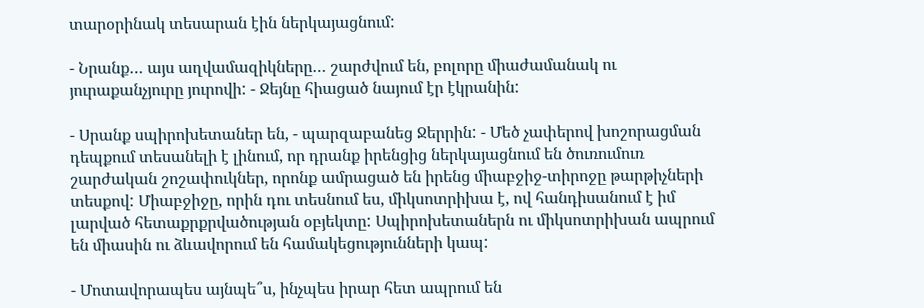տարօրինակ տեսարան էին ներկայացնում:

- Նրանք… այս աղվամազիկները… շարժվում են, բոլորը միաժամանակ ու յուրաքանչյուրը յուրովի: - Ջեյնը հիացած նայում էր էկրանին:

- Սրանք սպիրոխետաներ են, - պարզաբանեց Ջերրին: - Մեծ չափերով խոշորացման դեպքում տեսանելի է լինում, որ դրանք իրենցից ներկայացնում են ծուռումուռ շարժական շոշափուկներ, որոնք ամրացած են իրենց միաբջիջ-տիրոջը թարթիչների տեսքով: Միաբջիջը, որին դու տեսնում ես, միկսոտրիխա է, ով հանդիսանում է իմ լարված հետաքրքրվածության օբյեկտը: Սպիրոխետաներն ու միկսոտրիխան ապրում են միասին ու ձևավորում են համակեցությունների կապ:

- Մոտավորապես այնպե՞ս, ինչպես իրար հետ ապրում են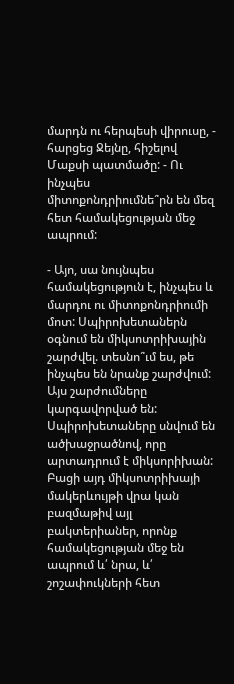մարդն ու հերպեսի վիրուսը, - հարցեց Ջեյնը, հիշելով Մաքսի պատմածը: - Ու ինչպես միտոքոնդրիումնե՞րն են մեզ հետ համակեցության մեջ ապրում:

- Այո, սա նույնպես համակեցություն է, ինչպես և մարդու ու միտոքոնդրիումի մոտ: Սպիրոխետաներն օգնում են միկսոտրիխային շարժվել. տեսնո՞ւմ ես, թե ինչպես են նրանք շարժվում: Այս շարժումները կարգավորված են: Սպիրոխետաները սնվում են ածխաջրածնով, որը արտադրում է միկսորիխան: Բացի այդ միկսոտրիխայի մակերևույթի վրա կան բազմաթիվ այլ բակտերիաներ, որոնք համակեցության մեջ են ապրում և՛ նրա, և՛ շոշափուկների հետ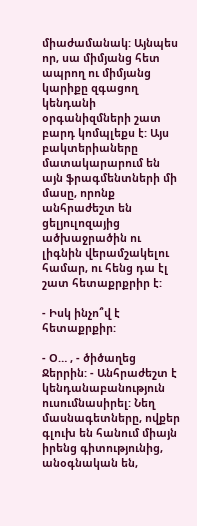միաժամանակ: Այնպես որ, սա միմյանց հետ ապրող ու միմյանց կարիքը զգացող կենդանի օրգանիզմների շատ բարդ կոմպլեքս է: Այս բակտերիաները մատակարարում են այն ֆրագմենտների մի մասը, որոնք անհրաժեշտ են ցելյուլոզայից ածխաջրածին ու լիգնին վերամշակելու համար, ու հենց դա էլ շատ հետաքրքրիր է:

- Իսկ ինչո՞վ է հետաքրքիր:

- Օ… , - ծիծաղեց Ջերրին: - Անհրաժեշտ է կենդանաբանություն ուսումնասիրել: Նեղ մասնագետները, ովքեր գլուխ են հանում միայն իրենց գիտությունից, անօգնական են,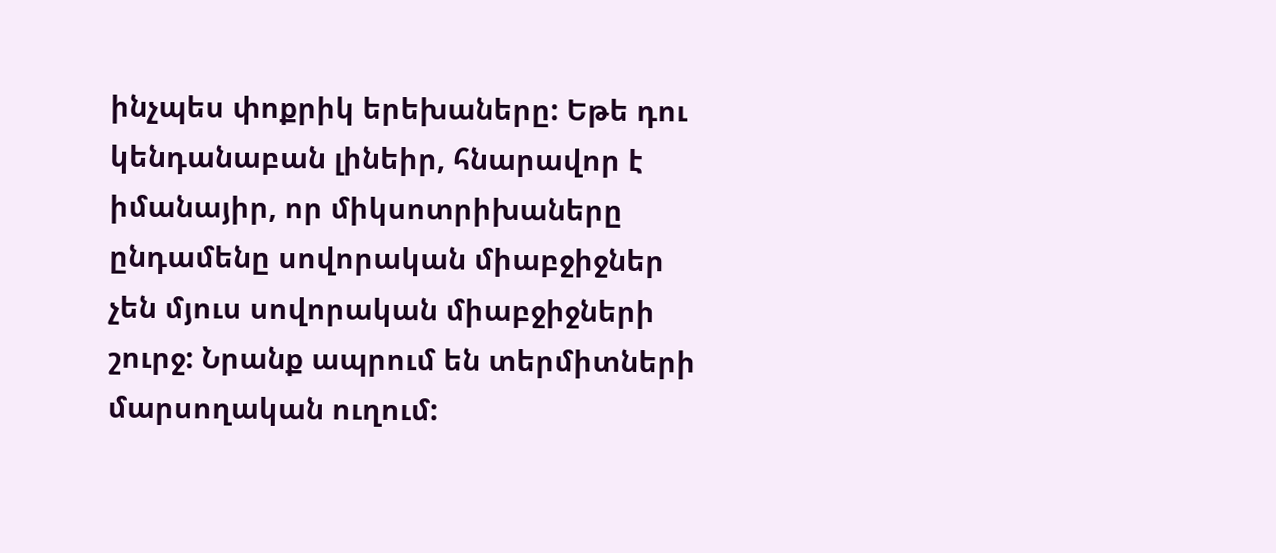ինչպես փոքրիկ երեխաները: Եթե դու կենդանաբան լինեիր, հնարավոր է իմանայիր, որ միկսոտրիխաները ընդամենը սովորական միաբջիջներ չեն մյուս սովորական միաբջիջների շուրջ: Նրանք ապրում են տերմիտների մարսողական ուղում: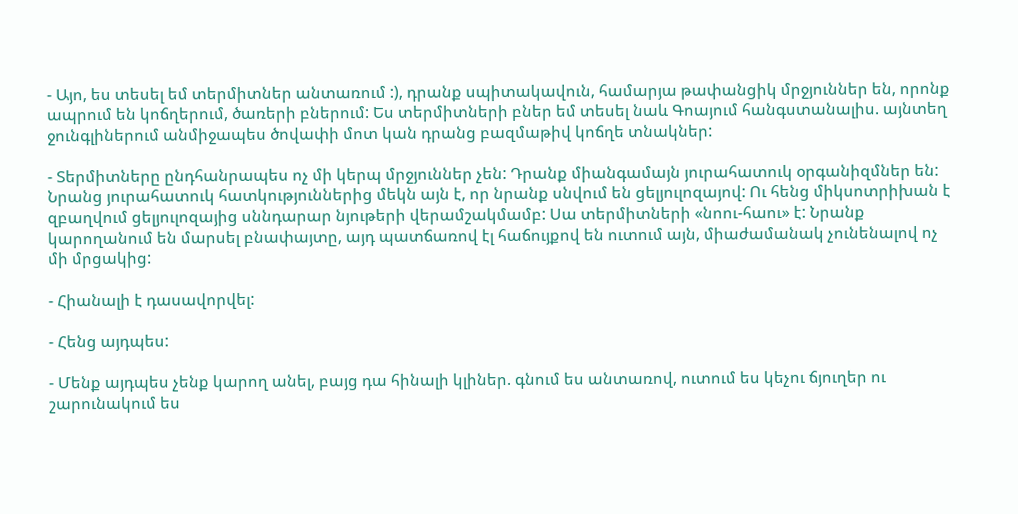- Այո, ես տեսել եմ տերմիտներ անտառում :), դրանք սպիտակավուն, համարյա թափանցիկ մրջյուններ են, որոնք ապրում են կոճղերում, ծառերի բներում: Ես տերմիտների բներ եմ տեսել նաև Գոայում հանգստանալիս. այնտեղ ջունգլիներում անմիջապես ծովափի մոտ կան դրանց բազմաթիվ կոճղե տնակներ:

- Տերմիտները ընդհանրապես ոչ մի կերպ մրջյուններ չեն: Դրանք միանգամայն յուրահատուկ օրգանիզմներ են: Նրանց յուրահատուկ հատկություններից մեկն այն է, որ նրանք սնվում են ցելյուլոզայով: Ու հենց միկսոտրիխան է զբաղվում ցելյուլոզայից սննդարար նյութերի վերամշակմամբ: Սա տերմիտների «նոու-հաու» է: Նրանք կարողանում են մարսել բնափայտը, այդ պատճառով էլ հաճույքով են ուտում այն, միաժամանակ չունենալով ոչ մի մրցակից:

- Հիանալի է դասավորվել:

- Հենց այդպես:

- Մենք այդպես չենք կարող անել, բայց դա հինալի կլիներ. գնում ես անտառով, ուտում ես կեչու ճյուղեր ու շարունակում ես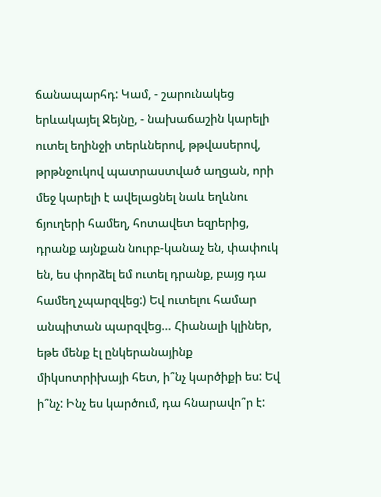ճանապարհդ: Կամ, - շարունակեց երևակայել Ջեյնը, - նախաճաշին կարելի ուտել եղինջի տերևներով, թթվասերով, թրթնջուկով պատրաստված աղցան, որի մեջ կարելի է ավելացնել նաև եղևնու ճյուղերի համեղ, հոտավետ եզրերից, դրանք այնքան նուրբ-կանաչ են, փափուկ են, ես փորձել եմ ուտել դրանք, բայց դա համեղ չպարզվեց:) Եվ ուտելու համար անպիտան պարզվեց… Հիանալի կլիներ, եթե մենք էլ ընկերանայինք միկսոտրիխայի հետ, ի՞նչ կարծիքի ես: Եվ ի՞նչ: Ինչ ես կարծում, դա հնարավո՞ր է: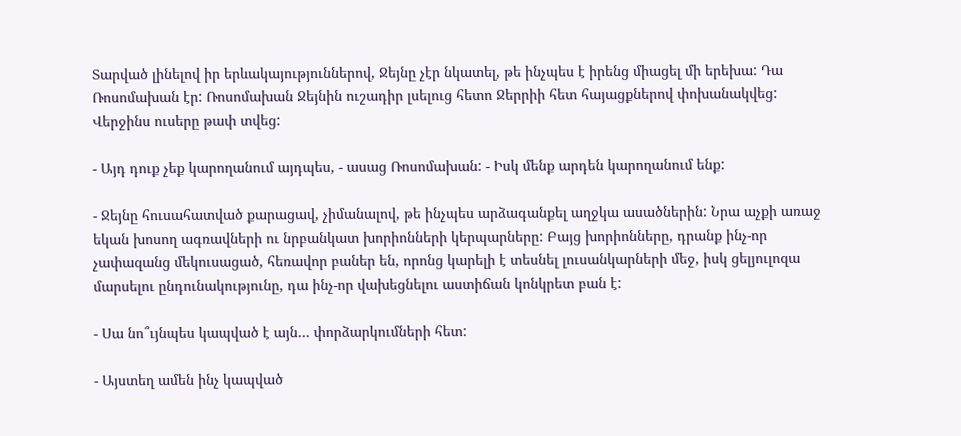Տարված լինելով իր երևակայություններով, Ջեյնը չէր նկատել, թե ինչպես է իրենց միացել մի երեխա: Դա Ռոսոմախան էր: Ռոսոմախան Ջեյնին ուշադիր լսելուց հետո Ջերրիի հետ հայացքներով փոխանակվեց: Վերջինս ուսերը թափ տվեց:

- Այդ դուք չեք կարողանում այդպես, - ասաց Ռոսոմախան: - Իսկ մենք արդեն կարողանում ենք:

- Ջեյնը հուսահատված քարացավ, չիմանալով, թե ինչպես արձագանքել աղջկա ասածներին: Նրա աչքի առաջ եկան խոսող ագռավների ու նրբանկատ խորիոնների կերպարները: Բայց խորիոնները, դրանք ինչ-որ չափազանց մեկուսացած, հեռավոր բաներ են, որոնց կարելի է տեսնել լուսանկարների մեջ, իսկ ցելյուլոզա մարսելու ընդունակությունը, դա ինչ-որ վախեցնելու աստիճան կոնկրետ բան է:

- Սա նո՞ւյնպես կապված է այն… փորձարկումների հետ:

- Այստեղ ամեն ինչ կապված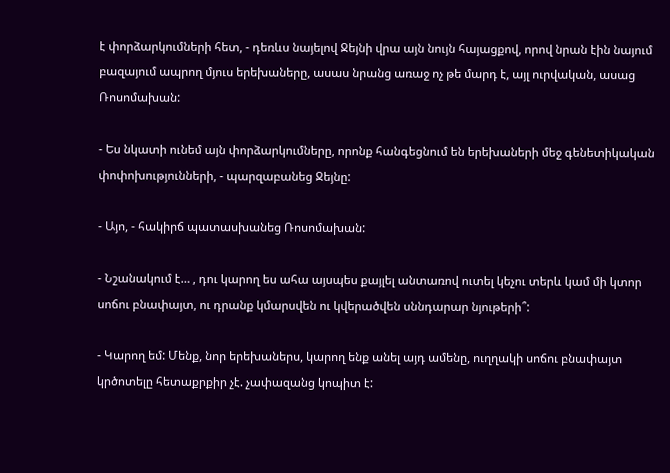է փորձարկումների հետ, - դեռևս նայելով Ջեյնի վրա այն նույն հայացքով, որով նրան էին նայում բազայում ապրող մյուս երեխաները, ասաս նրանց առաջ ոչ թե մարդ է, այլ ուրվական, ասաց Ռոսոմախան:

- Ես նկատի ունեմ այն փորձարկումները, որոնք հանգեցնում են երեխաների մեջ գենետիկական փոփոխությունների, - պարզաբանեց Ջեյնը:

- Այո, - հակիրճ պատասխանեց Ռոսոմախան:

- Նշանակում է… , դու կարող ես ահա այսպես քայլել անտառով ուտել կեչու տերև կամ մի կտոր սոճու բնափայտ, ու դրանք կմարսվեն ու կվերածվեն սննդարար նյութերի՞:

- Կարող եմ: Մենք, նոր երեխաներս, կարող ենք անել այդ ամենը, ուղղակի սոճու բնափայտ կրծոտելը հետաքրքիր չէ. չափազանց կոպիտ է: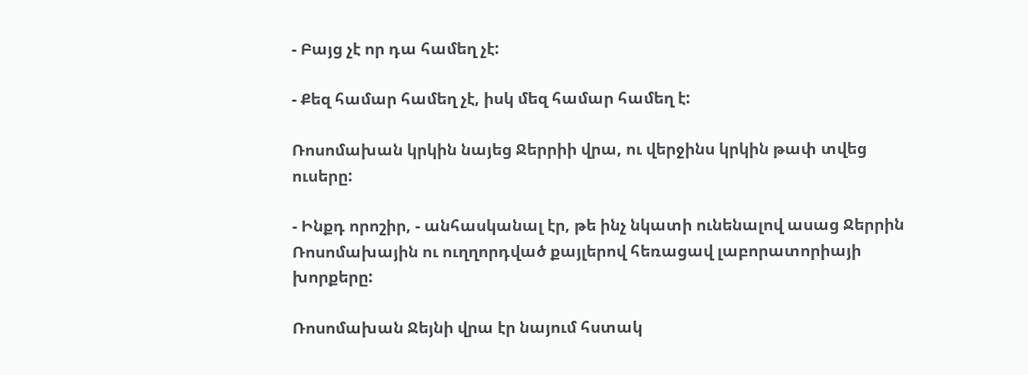- Բայց չէ որ դա համեղ չէ:

- Քեզ համար համեղ չէ, իսկ մեզ համար համեղ է:

Ռոսոմախան կրկին նայեց Ջերրիի վրա, ու վերջինս կրկին թափ տվեց ուսերը:

- Ինքդ որոշիր, - անհասկանալ էր, թե ինչ նկատի ունենալով ասաց Ջերրին Ռոսոմախային ու ուղղորդված քայլերով հեռացավ լաբորատորիայի խորքերը:

Ռոսոմախան Ջեյնի վրա էր նայում հստակ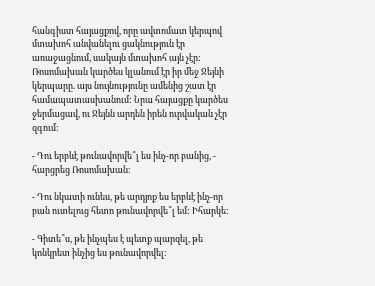հանգիստ հայացքով, որը ավտոմատ կերպով մտախոհ անվանելու ցակնություն էր առաջացնում, սակայն մտախոհ այն չէր: Ռոսոմախան կարծես կլանում էր իր մեջ Ջեյնի կերպարը. այս նույնությունը ամենից շատ էր համապատասխանում: Նրա հայացքը կարծես ջերմացավ, ու Ջեյնն արդեն իրեն ուրվական չէր զգում:

- Դու երբևէ թունավորվե՞լ ես ինչ-որ բանից, - հարցրեց Ռոսոմախան:

- Դու նկատի ունես, թե արդյոք ես երբևէ ինչ-որ բան ուտելուց հետո թունավորվե՞լ եմ: Իհարկե:

- Գիտե՞ս, թե ինչպես է պետք պարզել, թե կոնկրետ ինչից ես թունավորվել: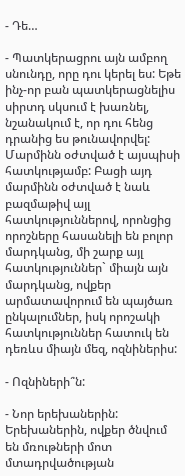- Դե…

- Պատկերացրու այն ամբող սնունդը, որը դու կերել ես: Եթե ինչ-որ բան պատկերացնելիս սիրտդ սկսում է խառնել, նշանակում է, որ դու հենց դրանից ես թունավորվել: Մարմինն օժտված է այսպիսի հատկությամբ: Բացի այդ մարմինն օժտված է նաև բազմաթիվ այլ հատկություններով, որոնցից որոշները հասանելի են բոլոր մարդկանց, մի շարք այլ հատկություններ` միայն այն մարդկանց, ովքեր արմատավորում են պայծառ ընկալումներ, իսկ որոշակի հատկություններ հատուկ են դեռևս միայն մեզ, ոզնիներիս:

- Ոզնիների՞ն:

- Նոր երեխաներին: Երեխաներին, ովքեր ծնվում են մռութների մոտ մտադրվածության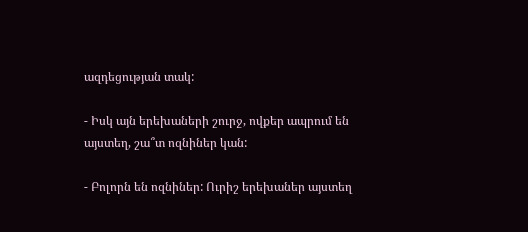ազդեցության տակ:

- Իսկ այն երեխաների շուրջ, ովքեր ապրում են այստեղ, շա՞տ ոզնիներ կան:

- Բոլորն են ոզնիներ: Ուրիշ երեխաներ այստեղ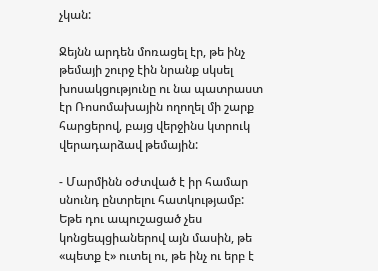չկան:

Ջեյնն արդեն մոռացել էր, թե ինչ թեմայի շուրջ էին նրանք սկսել խոսակցությունը ու նա պատրաստ էր Ռոսոմախային ողողել մի շարք հարցերով, բայց վերջինս կտրուկ վերադարձավ թեմային:

- Մարմինն օժտված է իր համար սնունդ ընտրելու հատկությամբ: Եթե դու ապուշացած չես կոնցեպցիաներով այն մասին, թե «պետք է» ուտել ու, թե ինչ ու երբ է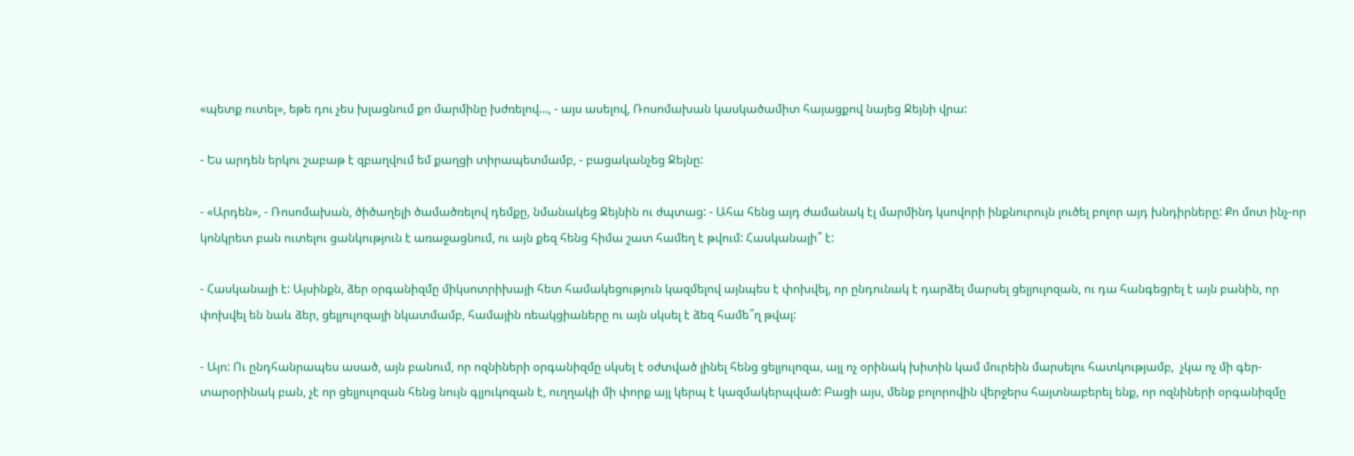«պետք ուտել», եթե դու չես խլացնում քո մարմինը խժռելով…, - այս ասելով, Ռոսոմախան կասկածամիտ հայացքով նայեց Ջեյնի վրա:

- Ես արդեն երկու շաբաթ է զբաղվում եմ քաղցի տիրապետմամբ, - բացականչեց Ջեյնը:

- «Արդեն», - Ռոսոմախան, ծիծաղելի ծամածռելով դեմքը, նմանակեց Ջեյնին ու ժպտաց: - Ահա հենց այդ ժամանակ էլ մարմինդ կսովորի ինքնուրույն լուծել բոլոր այդ խնդիրները: Քո մոտ ինչ-որ կոնկրետ բան ուտելու ցանկություն է առաջացնում, ու այն քեզ հենց հիմա շատ համեղ է թվում: Հասկանալի՞ է:

- Հասկանալի է: Այսինքն, ձեր օրգանիզմը միկսոտրիխայի հետ համակեցություն կազմելով այնպես է փոխվել, որ ընդունակ է դարձել մարսել ցելյուլոզան, ու դա հանգեցրել է այն բանին, որ փոխվել են նաև ձեր, ցելյուլոզայի նկատմամբ, համային ռեակցիաները ու այն սկսել է ձեզ համե՞ղ թվալ:

- Այո: Ու ընդհանրապես ասած, այն բանում, որ ոզնիների օրգանիզմը սկսել է օժտված լինել հենց ցելյուլոզա, այլ ոչ օրինակ խիտին կամ մուրեին մարսելու հատկությամբ,  չկա ոչ մի գեր-տարօրինակ բան, չէ որ ցելյուլոզան հենց նույն գլյուկոզան է, ուղղակի մի փորք այլ կերպ է կազմակերպված: Բացի այս, մենք բոլորովին վերջերս հայտնաբերել ենք, որ ոզնիների օրգանիզմը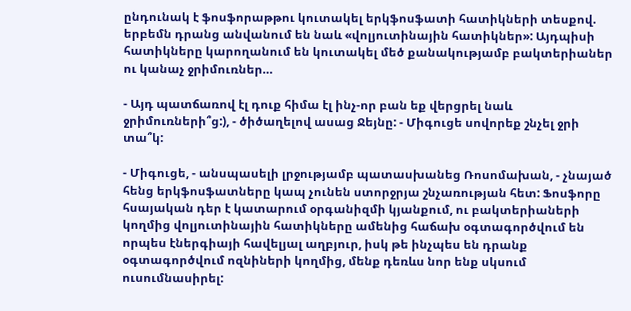ընդունակ է ֆոսֆորաթթու կուտակել երկֆոսֆատի հատիկների տեսքով. երբեմն դրանց անվանում են նաև «վոլյուտինային հատիկներ»: Այդպիսի հատիկները կարողանում են կուտակել մեծ քանակությամբ բակտերիաներ ու կանաչ ջրիմուռներ…

- Այդ պատճառով էլ դուք հիմա էլ ինչ-որ բան եք վերցրել նաև ջրիմուռների՞ց:), - ծիծաղելով ասաց Ջեյնը: - Միգուցե սովորեք շնչել ջրի տա՞կ:

- Միգուցե, - անսպասելի լրջությամբ պատասխանեց Ռոսոմախան, - չնայած հենց երկֆոսֆատները կապ չունեն ստորջրյա շնչառության հետ: Ֆոսֆորը հսայական դեր է կատարում օրգանիզմի կյանքում, ու բակտերիաների կողմից վոլյուտինային հատիկները ամենից հաճախ օգտագործվում են որպես էներգիայի հավելյալ աղբյուր, իսկ թե ինչպես են դրանք օգտագործվում ոզնիների կողմից, մենք դեռևս նոր ենք սկսում ուսումնասիրել: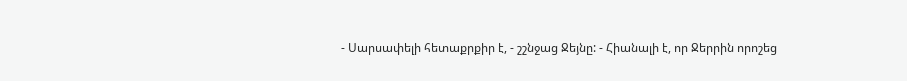- Սարսափելի հետաքրքիր է, - շշնջաց Ջեյնը: - Հիանալի է, որ Ջերրին որոշեց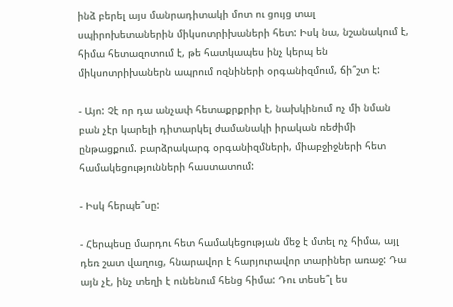ինձ բերել այս մանրադիտակի մոտ ու ցույց տալ սպիրոխետաներին միկսոտրիխաների հետ: Իսկ նա, նշանակում է, հիմա հետազոտում է, թե հատկապես ինչ կերպ են միկսոտրիխաներն ապրում ոզնիների օրգանիզմում, ճի՞շտ է:

- Այո: Չէ որ դա անչափ հետաքրքրիր է, նախկինում ոչ մի նման բան չէր կարելի դիտարկել ժամանակի իրական ռեժիմի ընթացքում. բարձրակարգ օրգանիզմների, միաբջիջների հետ համակեցությունների հաստատում:

- Իսկ հերպե՞սը:

- Հերպեսը մարդու հետ համակեցության մեջ է մտել ոչ հիմա, այլ դեռ շատ վաղուց, հնարավոր է հարյուրավոր տարիներ առաջ: Դա այն չէ, ինչ տեղի է ունենում հենց հիմա: Դու տեսե՞լ ես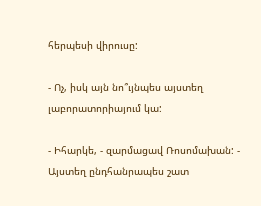հերպեսի վիրուսը:

- Ոչ, իսկ այն նո՞ւյնպես այստեղ լաբորատորիայում կա:

- Իհարկե, - զարմացավ Ռոսոմախան: - Այստեղ ընդհանրապես շատ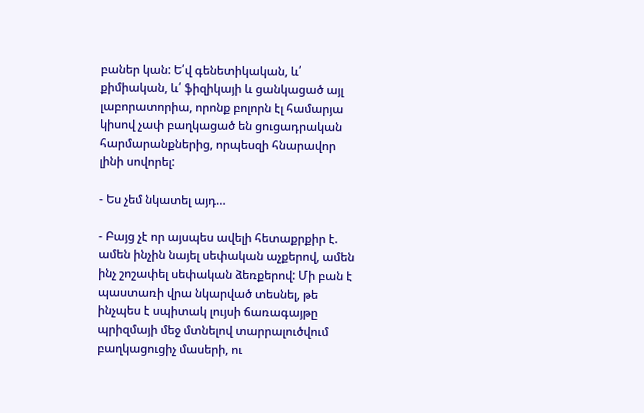բաներ կան: Ե՛վ գենետիկական, և՛ քիմիական, և՛ ֆիզիկայի և ցանկացած այլ լաբորատորիա, որոնք բոլորն էլ համարյա կիսով չափ բաղկացած են ցուցադրական հարմարանքներից, որպեսզի հնարավոր լինի սովորել:

- Ես չեմ նկատել այդ…

- Բայց չէ որ այսպես ավելի հետաքրքիր է. ամեն ինչին նայել սեփական աչքերով, ամեն ինչ շոշափել սեփական ձեռքերով: Մի բան է պաստառի վրա նկարված տեսնել, թե ինչպես է սպիտակ լույսի ճառագայթը պրիզմայի մեջ մտնելով տարրալուծվում բաղկացուցիչ մասերի, ու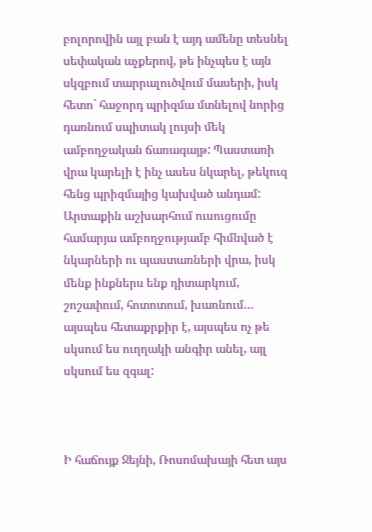բոլորովին այլ բան է այդ ամենը տեսնել սեփական աչքերով, թե ինչպես է այն սկզբում տարրալուծվում մասերի, իսկ հետո` հաջորդ պրիզմա մտնելով նորից դառնում սպիտակ լույսի մեկ ամբողջական ճառագայթ: Պաստառի վրա կարելի է ինչ ասես նկարել, թեկուզ հենց պրիզմայից կախված անդամ: Արտաքին աշխարհում ուսուցումը համարյա ամբողջությամբ հիմնված է նկարների ու պաստառների վրա, իսկ մենք ինքներս ենք դիտարկում, շոշափում, հոտոտում, խառնում… այսպես հետաքրքիր է, այսպես ոչ թե սկսում ես ուղղակի անգիր անել, այլ սկսում ես զգալ:



Ի հաճույք Ջեյնի, Ռոսոմախայի հետ այս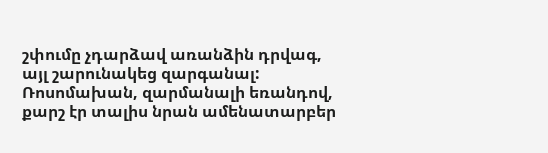շփումը չդարձավ առանձին դրվագ, այլ շարունակեց զարգանալ: Ռոսոմախան, զարմանալի եռանդով, քարշ էր տալիս նրան ամենատարբեր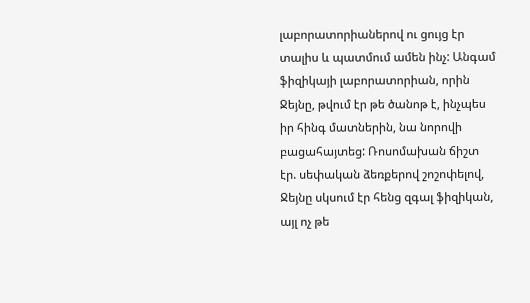լաբորատորիաներով ու ցույց էր տալիս և պատմում ամեն ինչ: Անգամ ֆիզիկայի լաբորատորիան, որին Ջեյնը, թվում էր թե ծանոթ է, ինչպես իր հինգ մատներին, նա նորովի բացահայտեց: Ռոսոմախան ճիշտ էր. սեփական ձեռքերով շոշոփելով, Ջեյնը սկսում էր հենց զգալ ֆիզիկան, այլ ոչ թե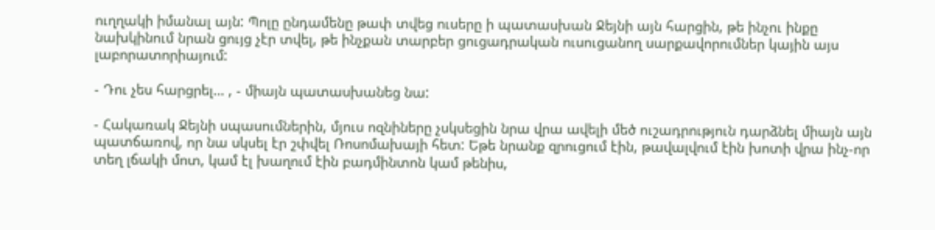ուղղակի իմանալ այն: Պոլը ընդամենը թափ տվեց ուսերը ի պատասխան Ջեյնի այն հարցին, թե ինչու ինքը նախկինում նրան ցույց չէր տվել, թե ինչքան տարբեր ցուցադրական ուսուցանող սարքավորումներ կային այս լաբորատորիայում:

- Դու չես հարցրել… , - միայն պատասխանեց նա:

- Հակառակ Ջեյնի սպասումներին, մյուս ոզնիները չսկսեցին նրա վրա ավելի մեծ ուշադրություն դարձնել միայն այն պատճառով, որ նա սկսել էր շփվել Ռոսոմախայի հետ: Եթե նրանք զրուցում էին, թավալվում էին խոտի վրա ինչ-որ տեղ լճակի մոտ, կամ էլ խաղում էին բադմինտոն կամ թենիս,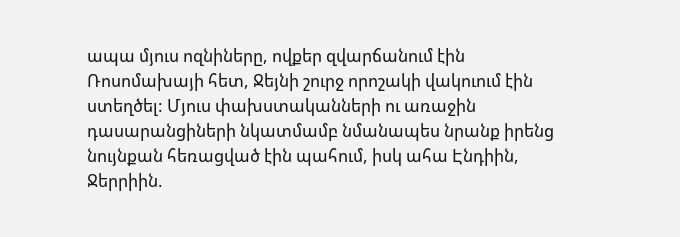ապա մյուս ոզնիները, ովքեր զվարճանում էին Ռոսոմախայի հետ, Ջեյնի շուրջ որոշակի վակուում էին ստեղծել: Մյուս փախստականների ու առաջին դասարանցիների նկատմամբ նմանապես նրանք իրենց նույնքան հեռացված էին պահում, իսկ ահա Էնդիին, Ջերրիին.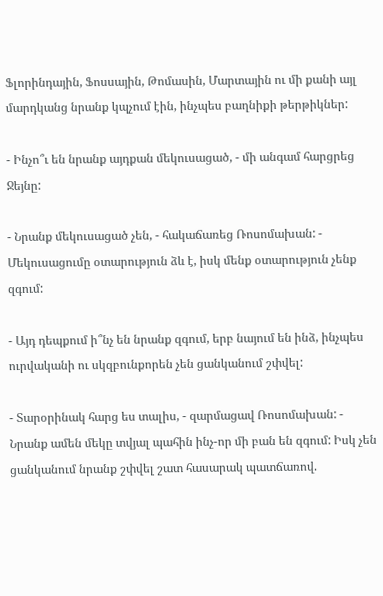Ֆլորինդային, Ֆոսսային, Թոմասին, Մարտային ու մի քանի այլ մարդկանց նրանք կպչում էին, ինչպես բաղնիքի թերթիկներ:

- Ինչո՞ւ են նրանք այդքան մեկուսացած, - մի անգամ հարցրեց Ջեյնը:

- Նրանք մեկուսացած չեն, - հակաճառեց Ռոսոմախան: - Մեկուսացումը օտարություն ձև է, իսկ մենք օտարություն չենք զգում:

- Այդ դեպքում ի՞նչ են նրանք զգում, երբ նայում են ինձ, ինչպես ուրվականի ու սկզբունքորեն չեն ցանկանում շփվել:

- Տարօրինակ հարց ես տալիս, - զարմացավ Ռոսոմախան: - Նրանք ամեն մեկը տվյալ պահին ինչ-որ մի բան են զգում: Իսկ չեն ցանկանում նրանք շփվել շատ հասարակ պատճառով.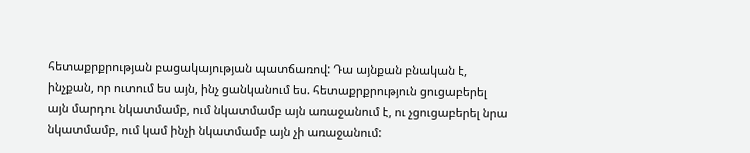հետաքրքրության բացակայության պատճառով: Դա այնքան բնական է, ինչքան, որ ուտում ես այն, ինչ ցանկանում ես. հետաքրքրություն ցուցաբերել այն մարդու նկատմամբ, ում նկատմամբ այն առաջանում է, ու չցուցաբերել նրա նկատմամբ, ում կամ ինչի նկատմամբ այն չի առաջանում: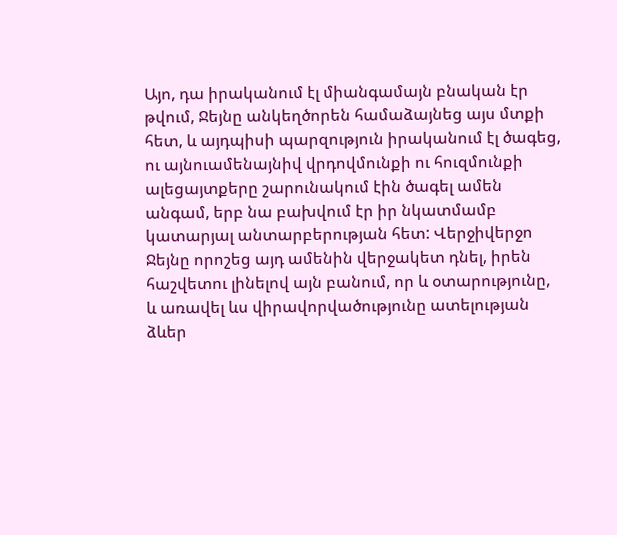Այո, դա իրականում էլ միանգամայն բնական էր թվում, Ջեյնը անկեղծորեն համաձայնեց այս մտքի հետ, և այդպիսի պարզություն իրականում էլ ծագեց, ու այնուամենայնիվ վրդովմունքի ու հուզմունքի ալեցայտքերը շարունակում էին ծագել ամեն անգամ, երբ նա բախվում էր իր նկատմամբ կատարյալ անտարբերության հետ: Վերջիվերջո Ջեյնը որոշեց այդ ամենին վերջակետ դնել, իրեն հաշվետու լինելով այն բանում, որ և օտարությունը, և առավել ևս վիրավորվածությունը ատելության ձևեր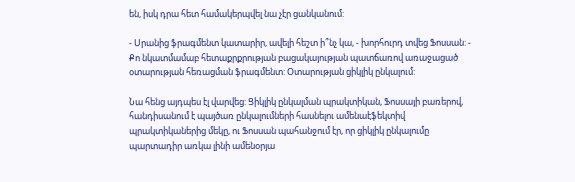են, իսկ դրա հետ համակերպվել նա չէր ցանկանում:

- Սրանից ֆրագմենտ կատարիր, ավելի հեշտ ի՞նչ կա, - խորհուրդ տվեց Ֆոսսան: - Քո նկատմամաբ հետաքրքրության բացակայության պատճառով առաջացած օտարության հեռացման ֆրագմենտ: Օտարության ցիկլիկ ընկալում:

Նա հենց այդպես էլ վարվեց: Ցիկլիկ ընկալման պրակտիկան, Ֆոսսայի բառերով, հանդիսանում է պայծառ ընկալումների հասնելու ամենաէֆեկտիվ պրակտիկաներից մեկը, ու Ֆոսսան պահանջում էր, որ ցիկլիկ ընկալումը պարտադիր առկա լինի ամենօրյա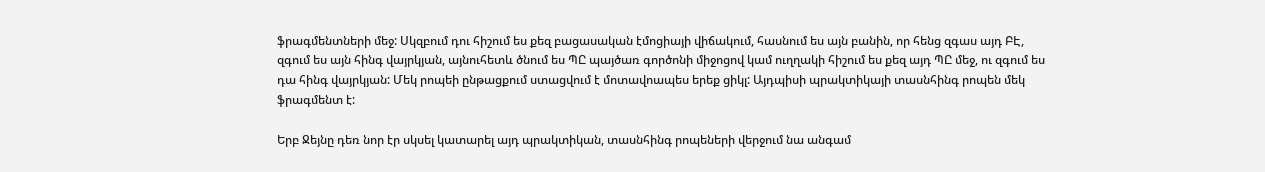ֆրագմենտների մեջ: Սկզբում դու հիշում ես քեզ բացասական էմոցիայի վիճակում, հասնում ես այն բանին, որ հենց զգաս այդ ԲԷ, զգում ես այն հինգ վայրկյան, այնուհետև ծնում ես ՊԸ պայծառ գործոնի միջոցով կամ ուղղակի հիշում ես քեզ այդ ՊԸ մեջ, ու զգում ես դա հինգ վայրկյան: Մեկ րոպեի ընթացքում ստացվում է մոտավոապես երեք ցիկլ: Այդպիսի պրակտիկայի տասնհինգ րոպեն մեկ ֆրագմենտ է:

Երբ Ջեյնը դեռ նոր էր սկսել կատարել այդ պրակտիկան, տասնհինգ րոպեների վերջում նա անգամ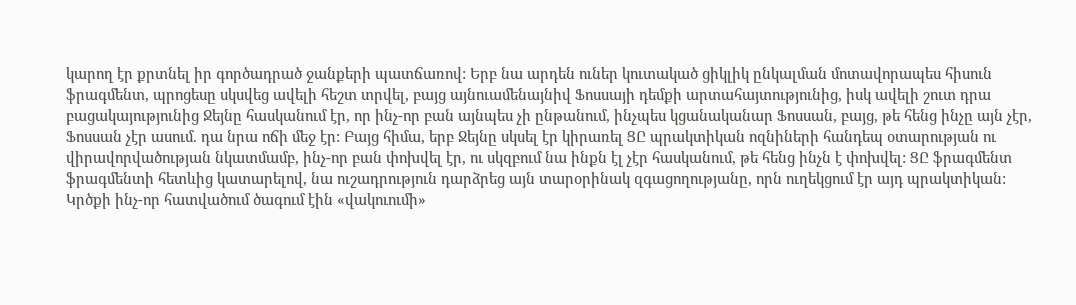կարող էր քրտնել իր գործադրած ջանքերի պատճառով: Երբ նա արդեն ուներ կուտակած ցիկլիկ ընկալման մոտավորապես հիսուն ֆրագմենտ, պրոցեսը սկսվեց ավելի հեշտ տրվել, բայց այնուամենայնիվ Ֆոսսայի դեմքի արտահայտությունից, իսկ ավելի շուտ դրա բացակայությունից Ջեյնը հասկանում էր, որ ինչ-որ բան այնպես չի ընթանում, ինչպես կցանականար Ֆոսսան, բայց, թե հենց ինչը այն չէր, Ֆոսսան չէր ասում. դա նրա ոճի մեջ էր: Բայց հիմա, երբ Ջեյնը սկսել էր կիրառել ՑԸ պրակտիկան ոզնիների հանդեպ օտարության ու վիրավորվածության նկատմամբ, ինչ-որ բան փոխվել էր, ու սկզբում նա ինքն էլ չէր հասկանում, թե հենց ինչն է փոխվել: ՑԸ ֆրագմենտ ֆրագմենտի հետևից կատարելով, նա ուշադրություն դարձրեց այն տարօրինակ զգացողությանը, որն ուղեկցում էր այդ պրակտիկան: Կրծքի ինչ-որ հատվածում ծագում էին «վակուումի»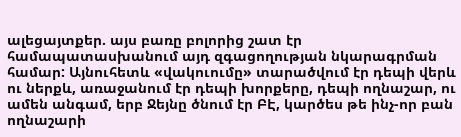ալեցայտքեր. այս բառը բոլորից շատ էր համապատասխանում այդ զգացողության նկարագրման համար: Այնուհետև «վակուումը» տարածվում էր դեպի վերև ու ներքև, առաջանում էր դեպի խորքերը, դեպի ողնաշար, ու ամեն անգամ, երբ Ջեյնը ծնում էր ԲԷ, կարծես թե ինչ-որ բան ողնաշարի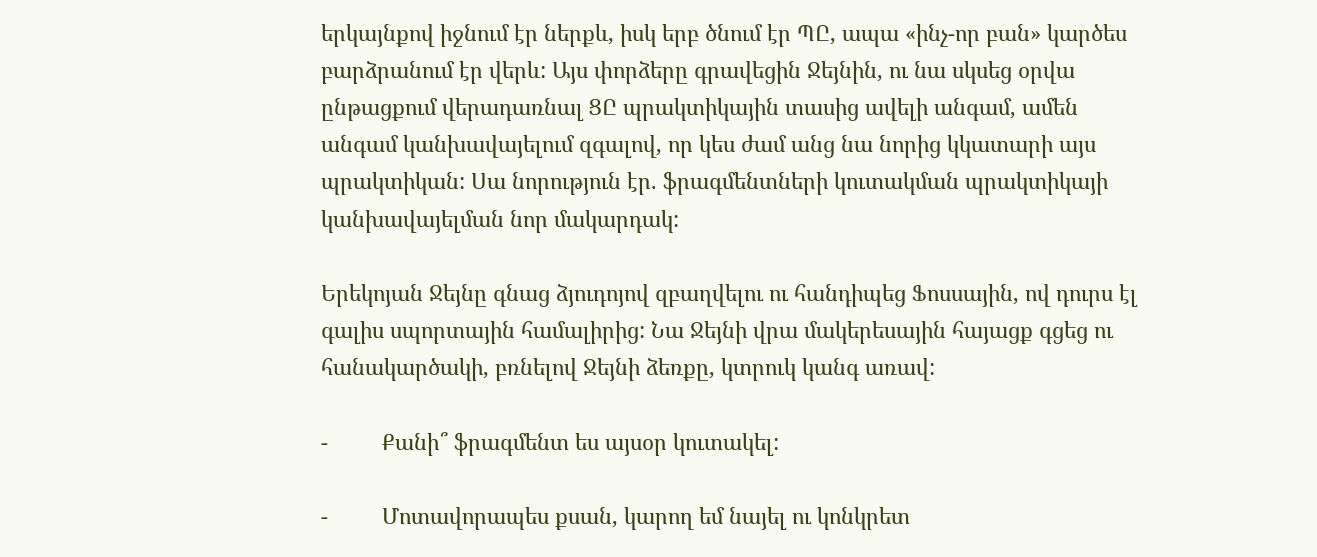երկայնքով իջնում էր ներքև, իսկ երբ ծնում էր ՊԸ, ապա «ինչ-որ բան» կարծես բարձրանում էր վերև: Այս փորձերը գրավեցին Ջեյնին, ու նա սկսեց օրվա ընթացքում վերադառնալ ՑԸ պրակտիկային տասից ավելի անգամ, ամեն անգամ կանխավայելում զգալով, որ կես ժամ անց նա նորից կկատարի այս պրակտիկան: Սա նորություն էր. ֆրագմենտների կուտակման պրակտիկայի կանխավայելման նոր մակարդակ:

Երեկոյան Ջեյնը գնաց ձյուդոյով զբաղվելու ու հանդիպեց Ֆոսսային, ով դուրս էլ գալիս սպորտային համալիրից: Նա Ջեյնի վրա մակերեսային հայացք գցեց ու հանակարծակի, բռնելով Ջեյնի ձեռքը, կտրուկ կանգ առավ:

-         Քանի՞ ֆրագմենտ ես այսօր կուտակել:

-         Մոտավորապես քսան, կարող եմ նայել ու կոնկրետ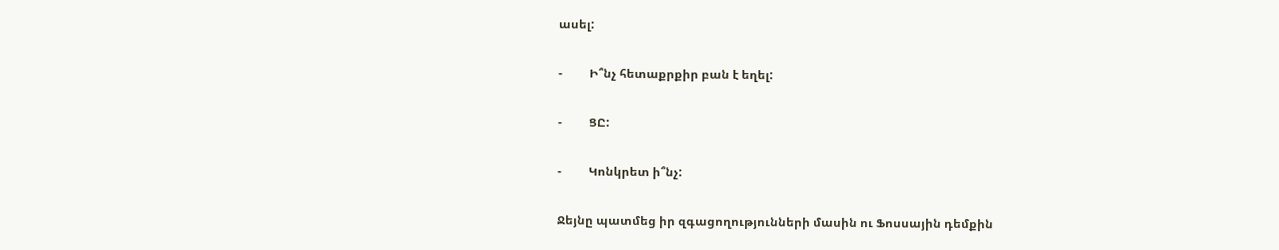ասել:

-         Ի՞նչ հետաքրքիր բան է եղել:

-         ՑԸ:

-         Կոնկրետ ի՞նչ:

Ջեյնը պատմեց իր զգացողությունների մասին ու Ֆոսսային դեմքին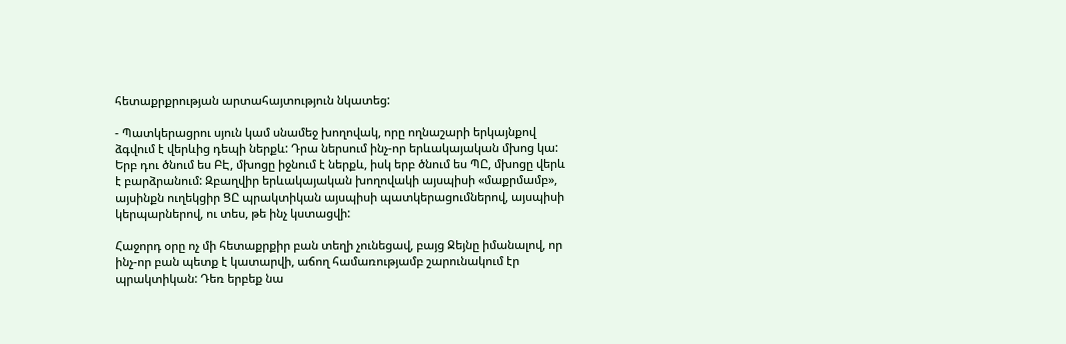հետաքրքրության արտահայտություն նկատեց:

- Պատկերացրու սյուն կամ սնամեջ խողովակ, որը ողնաշարի երկայնքով ձգվում է վերևից դեպի ներքև: Դրա ներսում ինչ-որ երևակայական մխոց կա: Երբ դու ծնում ես ԲԷ, մխոցը իջնում է ներքև, իսկ երբ ծնում ես ՊԸ, մխոցը վերև է բարձրանում: Զբաղվիր երևակայական խողովակի այսպիսի «մաքրմամբ», այսինքն ուղեկցիր ՑԸ պրակտիկան այսպիսի պատկերացումներով, այսպիսի կերպարներով, ու տես, թե ինչ կստացվի:

Հաջորդ օրը ոչ մի հետաքրքիր բան տեղի չունեցավ, բայց Ջեյնը իմանալով, որ ինչ-որ բան պետք է կատարվի, աճող համառությամբ շարունակում էր պրակտիկան: Դեռ երբեք նա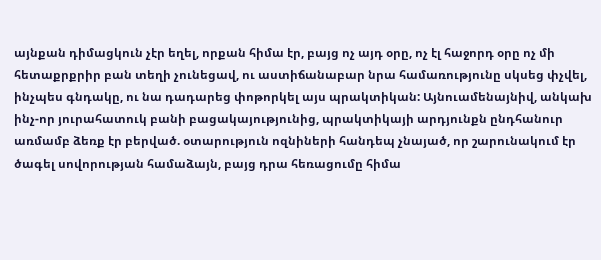այնքան դիմացկուն չէր եղել, որքան հիմա էր, բայց ոչ այդ օրը, ոչ էլ հաջորդ օրը ոչ մի հետաքրքրիր բան տեղի չունեցավ, ու աստիճանաբար նրա համառությունը սկսեց փչվել, ինչպես գնդակը, ու նա դադարեց փոթորկել այս պրակտիկան: Այնուամենայնիվ, անկախ ինչ-որ յուրահատուկ բանի բացակայությունից, պրակտիկայի արդյունքն ընդհանուր առմամբ ձեռք էր բերված. օտարություն ոզնիների հանդեպ չնայած, որ շարունակում էր ծագել սովորության համաձայն, բայց դրա հեռացումը հիմա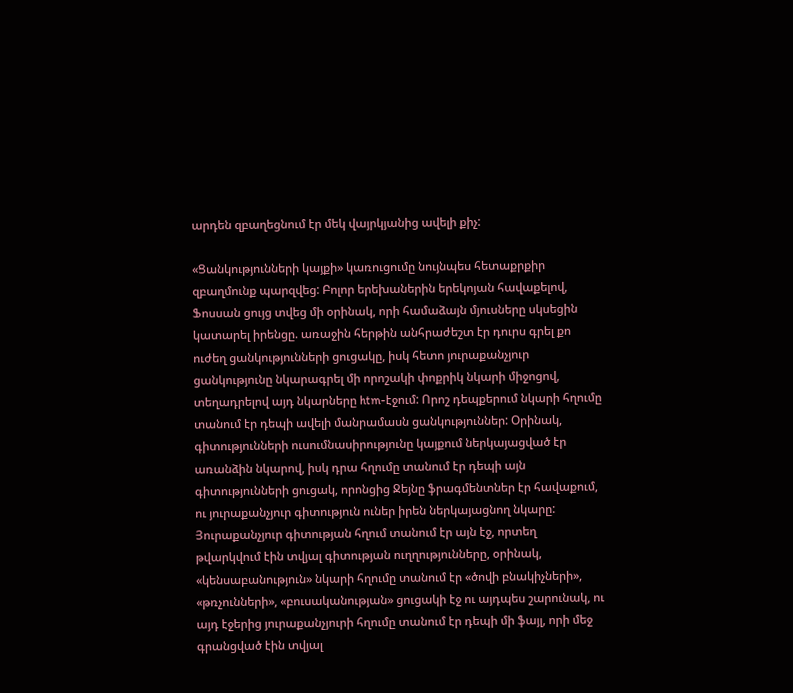արդեն զբաղեցնում էր մեկ վայրկյանից ավելի քիչ:

«Ցանկությունների կայքի» կառուցումը նույնպես հետաքրքիր զբաղմունք պարզվեց: Բոլոր երեխաներին երեկոյան հավաքելով, Ֆոսսան ցույց տվեց մի օրինակ, որի համաձայն մյուսները սկսեցին կատարել իրենցը. առաջին հերթին անհրաժեշտ էր դուրս գրել քո ուժեղ ցանկությունների ցուցակը, իսկ հետո յուրաքանչյուր ցանկությունը նկարագրել մի որոշակի փոքրիկ նկարի միջոցով, տեղադրելով այդ նկարները htm-էջում: Որոշ դեպքերում նկարի հղումը տանում էր դեպի ավելի մանրամասն ցանկություններ: Օրինակ, գիտությունների ուսումնասիրությունը կայքում ներկայացված էր առանձին նկարով, իսկ դրա հղումը տանում էր դեպի այն գիտությունների ցուցակ, որոնցից Ջեյնը ֆրագմենտներ էր հավաքում, ու յուրաքանչյուր գիտություն ուներ իրեն ներկայացնող նկարը: Յուրաքանչյուր գիտության հղում տանում էր այն էջ, որտեղ թվարկվում էին տվյալ գիտության ուղղությունները, օրինակ, «կենսաբանություն» նկարի հղումը տանում էր «ծովի բնակիչների», «թռչունների», «բուսականության» ցուցակի էջ ու այդպես շարունակ, ու այդ էջերից յուրաքանչյուրի հղումը տանում էր դեպի մի ֆայլ, որի մեջ գրանցված էին տվյալ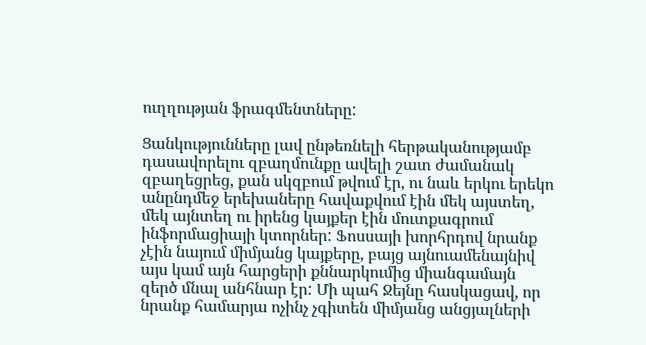ուղղության ֆրագմենտները:

Ցանկությունները լավ ընթեռնելի հերթականությամբ դասավորելու զբաղմունքը ավելի շատ ժամանակ զբաղեցրեց, քան սկզբում թվում էր, ու նաև երկու երեկո անընդմեջ երեխաները հավաքվում էին մեկ այստեղ, մեկ այնտեղ ու իրենց կայքեր էին մուտքագրում ինֆորմացիայի կտորներ: Ֆոսսայի խորհրդով նրանք չէին նայում միմյանց կայքերը, բայց այնուամենայնիվ այս կամ այն հարցերի քննարկումից միանգամայն զերծ մնալ անհնար էր: Մի պահ Ջեյնը հասկացավ, որ նրանք համարյա ոչինչ չգիտեն միմյանց անցյալների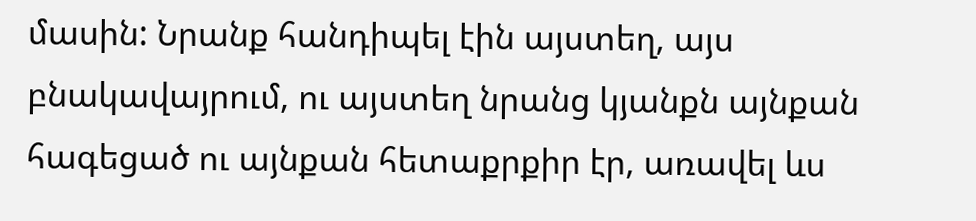մասին: Նրանք հանդիպել էին այստեղ, այս բնակավայրում, ու այստեղ նրանց կյանքն այնքան հագեցած ու այնքան հետաքրքիր էր, առավել ևս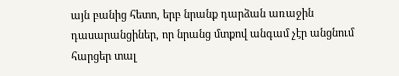այն բանից հետո, երբ նրանք դարձան առաջին դասարանցիներ, որ նրանց մտքով անգամ չէր անցնում հարցեր տալ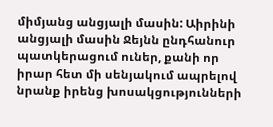միմյանց անցյալի մասին: Աիրինի անցյալի մասին Ջեյնն ընդհանուր պատկերացում ուներ, քանի որ իրար հետ մի սենյակում ապրելով նրանք իրենց խոսակցությունների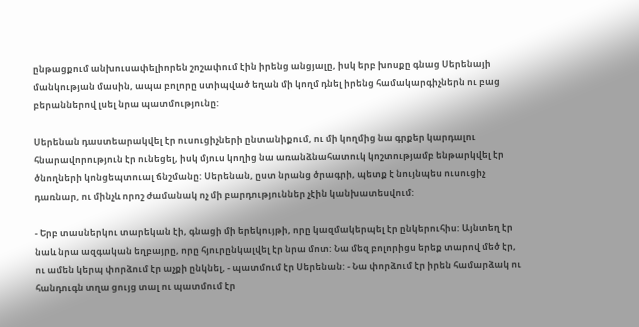ընթացքում անխուսափելիորեն շոշափում էին իրենց անցյալը, իսկ երբ խոսքը գնաց Սերենայի մանկության մասին, ապա բոլորը ստիպված եղան մի կողմ դնել իրենց համակարգիչներն ու բաց բերաններով լսել նրա պատմությունը:

Սերենան դաստեարակվել էր ուսուցիչների ընտանիքում, ու մի կողմից նա գրքեր կարդալու հնարավորություն էր ունեցել, իսկ մյուս կողից նա առանձնահատուկ կոշտությամբ ենթարկվել էր ծնողների կոնցեպտուալ ճնշմանը: Սերենան, ըստ նրանց ծրագրի, պետք է նույնպես ուսուցիչ դառնար, ու մինչև որոշ ժամանակ ոչ մի բարդություններ չէին կանխատեսվում:

- Երբ տասներկու տարեկան էի, գնացի մի երեկույթի, որը կազմակերպել էր ընկերուհիս: Այնտեղ էր նաև նրա ազգական եղբայրը, որը հյուրընկալվել էր նրա մոտ: Նա մեզ բոլորիցս երեք տարով մեծ էր, ու ամեն կերպ փորձում էր աչքի ընկնել, - պատմում էր Սերենան: - Նա փորձում էր իրեն համարձակ ու հանդուգն տղա ցույց տալ ու պատմում էր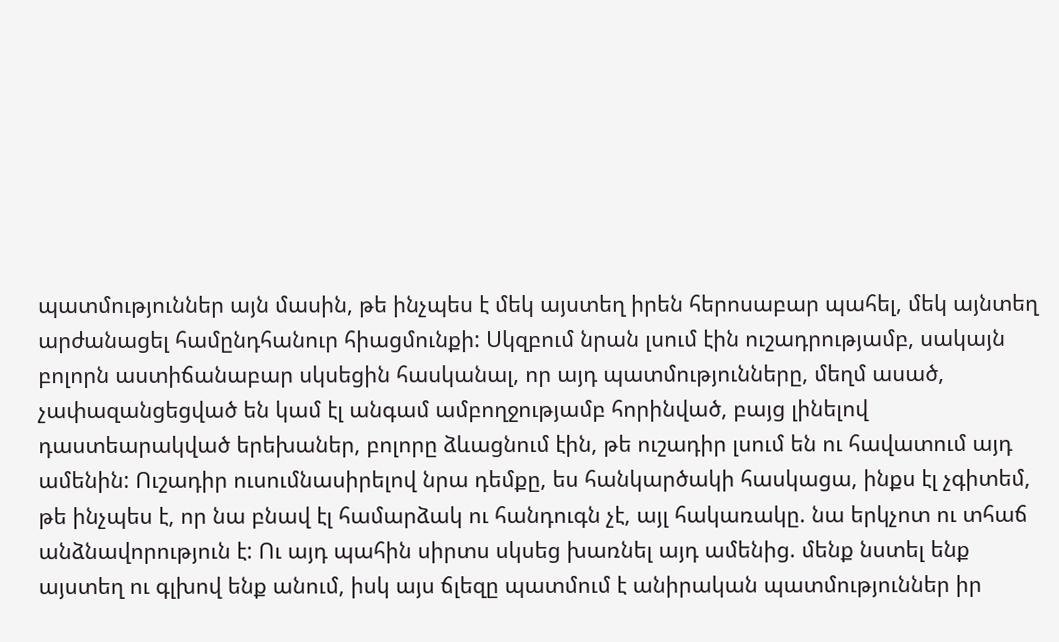պատմություններ այն մասին, թե ինչպես է մեկ այստեղ իրեն հերոսաբար պահել, մեկ այնտեղ արժանացել համընդհանուր հիացմունքի: Սկզբում նրան լսում էին ուշադրությամբ, սակայն բոլորն աստիճանաբար սկսեցին հասկանալ, որ այդ պատմությունները, մեղմ ասած, չափազանցեցված են կամ էլ անգամ ամբողջությամբ հորինված, բայց լինելով դաստեարակված երեխաներ, բոլորը ձևացնում էին, թե ուշադիր լսում են ու հավատում այդ ամենին: Ուշադիր ուսումնասիրելով նրա դեմքը, ես հանկարծակի հասկացա, ինքս էլ չգիտեմ, թե ինչպես է, որ նա բնավ էլ համարձակ ու հանդուգն չէ, այլ հակառակը. նա երկչոտ ու տհաճ անձնավորություն է: Ու այդ պահին սիրտս սկսեց խառնել այդ ամենից. մենք նստել ենք այստեղ ու գլխով ենք անում, իսկ այս ճլեզը պատմում է անիրական պատմություններ իր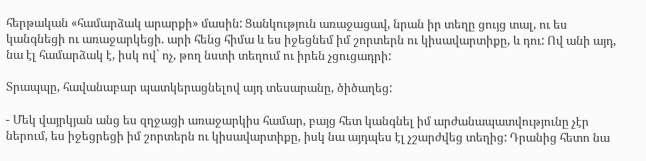հերթական «համարձակ արարքի» մասին: Ցանկություն առաջացավ, նրան իր տեղը ցույց տալ, ու ես կանգնեցի ու առաջարկեցի. արի հենց հիմա և ես իջեցնեմ իմ շորտերն ու կիսավարտիքը, և դու: Ով անի այդ, նա էլ համարձակ է, իսկ ով` ոչ, թող նստի տեղում ու իրեն չցուցադրի:

Տրապպը, հավանաբար պատկերացնելով այդ տեսարանը, ծիծաղեց:

- Մեկ վայրկյան անց ես զղջացի առաջարկիս համար, բայց հետ կանգնել իմ արժանապատվությունը չէր ներում, ես իջեցրեցի իմ շորտերն ու կիսավարտիքը, իսկ նա այդպես էլ չշարժվեց տեղից: Դրանից հետո նա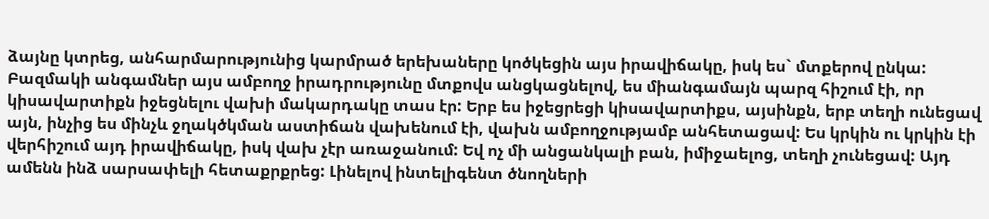ձայնը կտրեց, անհարմարությունից կարմրած երեխաները կոծկեցին այս իրավիճակը, իսկ ես` մտքերով ընկա: Բազմակի անգամներ այս ամբողջ իրադրությունը մտքովս անցկացնելով, ես միանգամայն պարզ հիշում էի, որ կիսավարտիքն իջեցնելու վախի մակարդակը տաս էր: Երբ ես իջեցրեցի կիսավարտիքս, այսինքն, երբ տեղի ունեցավ այն, ինչից ես մինչև ջղակծկման աստիճան վախենում էի, վախն ամբողջությամբ անհետացավ: Ես կրկին ու կրկին էի վերհիշում այդ իրավիճակը, իսկ վախ չէր առաջանում: Եվ ոչ մի անցանկալի բան, իմիջաելոց, տեղի չունեցավ: Այդ ամենն ինձ սարսափելի հետաքրքրեց: Լինելով ինտելիգենտ ծնողների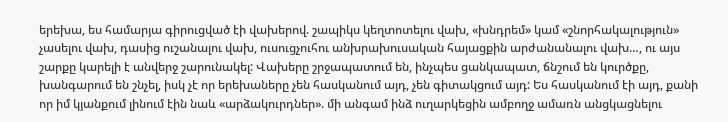երեխա, ես համարյա գիրուցված էի վախերով. շապիկս կեղտոտելու վախ, «խնդրեմ» կամ «շնորհակալություն» չասելու վախ, դասից ուշանալու վախ, ուսուցչուհու անխրախուսական հայացքին արժանանալու վախ…, ու այս շարքը կարելի է անվերջ շարունակել: Վախերը շրջապատում են, ինչպես ցանկապատ, ճնշում են կուրծքը, խանգարում են շնչել, իսկ չէ որ երեխաները չեն հասկանում այդ, չեն գիտակցում այդ: Ես հասկանում էի այդ, քանի որ իմ կյանքում լինում էին նաև «արձակուրդներ». մի անգամ ինձ ուղարկեցին ամբողջ ամառն անցկացնելու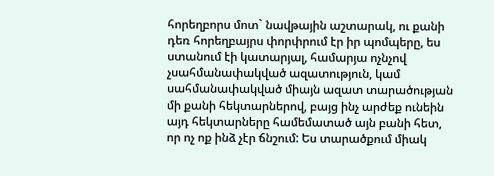հորեղբորս մոտ` նավթային աշտարակ, ու քանի դեռ հորեղբայրս փորփրում էր իր պոմպերը, ես ստանում էի կատարյալ, համարյա ոչնչով չսահմանափակված ազատություն, կամ սահմանափակված միայն ազատ տարածության մի քանի հեկտարներով, բայց ինչ արժեք ունեին այդ հեկտարները համեմատած այն բանի հետ, որ ոչ ոք ինձ չէր ճնշում: Ես տարածքում միակ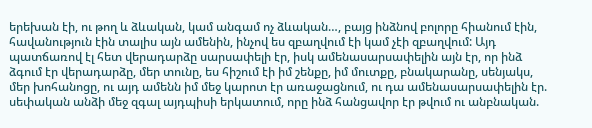երեխան էի, ու թող և ձևական, կամ անգամ ոչ ձևական…, բայց ինձնով բոլորը հիանում էին, հավանություն էին տալիս այն ամենին, ինչով ես զբաղվում էի կամ չէի զբաղվում: Այդ պատճառով էլ հետ վերադարձը սարսափելի էր, իսկ ամենասարսափելին այն էր, որ ինձ ձգում էր վերադարձը, մեր տունը, ես հիշում էի իմ շենքը, իմ մուտքը, բնակարանը, սենյակս, մեր խոհանոցը, ու այդ ամենն իմ մեջ կարոտ էր առաջացնում, ու դա ամենասարսափելին էր. սեփական անձի մեջ զգալ այդպիսի երկատում, որը ինձ հանցավոր էր թվում ու անբնական.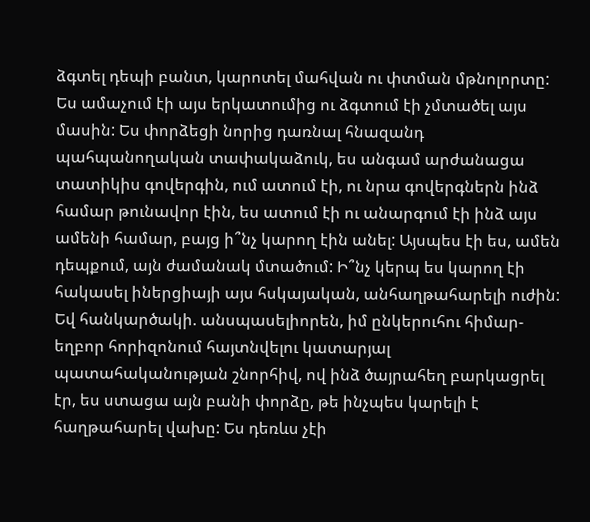ձգտել դեպի բանտ, կարոտել մահվան ու փտման մթնոլորտը: Ես ամաչում էի այս երկատումից ու ձգտում էի չմտածել այս մասին: Ես փորձեցի նորից դառնալ հնազանդ պահպանողական տափակաձուկ, ես անգամ արժանացա տատիկիս գովերգին, ում ատում էի, ու նրա գովերգներն ինձ համար թունավոր էին, ես ատում էի ու անարգում էի ինձ այս ամենի համար, բայց ի՞նչ կարող էին անել: Այսպես էի ես, ամեն դեպքում, այն ժամանակ մտածում: Ի՞նչ կերպ ես կարող էի հակասել իներցիայի այս հսկայական, անհաղթահարելի ուժին: Եվ հանկարծակի. անսպասելիորեն, իմ ընկերուհու հիմար-եղբոր հորիզոնում հայտնվելու կատարյալ պատահականության շնորհիվ, ով ինձ ծայրահեղ բարկացրել էր, ես ստացա այն բանի փորձը, թե ինչպես կարելի է հաղթահարել վախը: Ես դեռևս չէի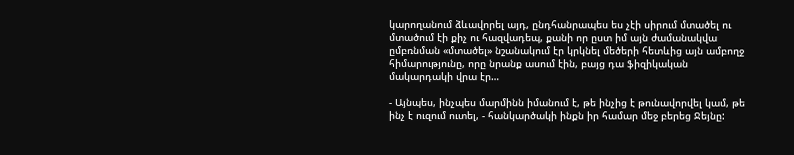կարողանում ձևավորել այդ, ընդհանրապես ես չէի սիրում մտածել ու մտածում էի քիչ ու հազվադեպ, քանի որ ըստ իմ այն ժամանակվա ըմբռնման «մտածել» նշանակում էր կրկնել մեծերի հետևից այն ամբողջ հիմարությունը, որը նրանք ասում էին, բայց դա ֆիզիկական մակարդակի վրա էր…

- Այնպես, ինչպես մարմինն իմանում է, թե ինչից է թունավորվել կամ, թե ինչ է ուզում ուտել, - հանկարծակի ինքն իր համար մեջ բերեց Ջեյնը: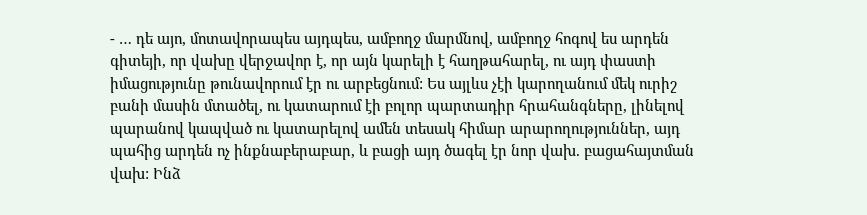- … դե այո, մոտավորապես այդպես, ամբողջ մարմնով, ամբողջ հոգով ես արդեն գիտեյի, որ վախը վերջավոր է, որ այն կարելի է հաղթահարել, ու այդ փաստի իմացությունը թունավորում էր ու արբեցնում: Ես այլևս չէի կարողանում մեկ ուրիշ բանի մասին մտածել, ու կատարում էի բոլոր պարտադիր հրահանգները, լինելով պարանով կապված ու կատարելով ամեն տեսակ հիմար արարողություններ, այդ պահից արդեն ոչ ինքնաբերաբար, և բացի այդ ծագել էր նոր վախ. բացահայտման վախ: Ինձ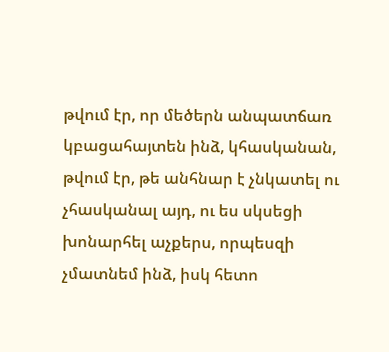թվում էր, որ մեծերն անպատճառ կբացահայտեն ինձ, կհասկանան, թվում էր, թե անհնար է չնկատել ու չհասկանալ այդ, ու ես սկսեցի խոնարհել աչքերս, որպեսզի չմատնեմ ինձ, իսկ հետո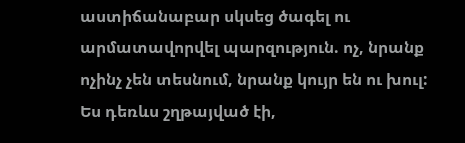աստիճանաբար սկսեց ծագել ու արմատավորվել պարզություն. ոչ, նրանք ոչինչ չեն տեսնում, նրանք կույր են ու խուլ: Ես դեռևս շղթայված էի,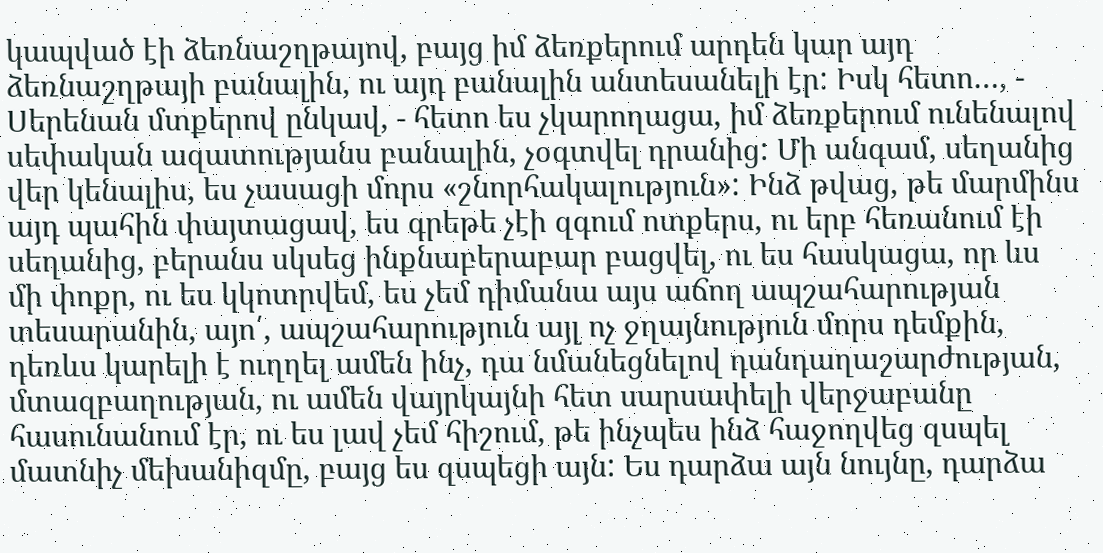կապված էի ձեռնաշղթայով, բայց իմ ձեռքերում արդեն կար այդ ձեռնաշղթայի բանալին, ու այդ բանալին անտեսանելի էր: Իսկ հետո…, - Սերենան մտքերով ընկավ, - հետո ես չկարողացա, իմ ձեռքերում ունենալով սեփական ազատությանս բանալին, չօգտվել դրանից: Մի անգամ, սեղանից վեր կենալիս, ես չասացի մորս «շնորհակալություն»: Ինձ թվաց, թե մարմինս այդ պահին փայտացավ, ես գրեթե չէի զգում ոտքերս, ու երբ հեռանում էի սեղանից, բերանս սկսեց ինքնաբերաբար բացվել, ու ես հասկացա, որ ևս մի փոքր, ու ես կկոտրվեմ, ես չեմ դիմանա այս աճող ապշահարության տեսարանին, այո՛, ապշահարություն այլ ոչ ջղայնություն մորս դեմքին, դեռևս կարելի է ուղղել ամեն ինչ, դա նմանեցնելով դանդաղաշարժության, մտազբաղության, ու ամեն վայրկայնի հետ սարսափելի վերջաբանը հասունանում էր, ու ես լավ չեմ հիշում, թե ինչպես ինձ հաջողվեց զսպել մատնիչ մեխանիզմը, բայց ես զսպեցի այն: Ես դարձա այն նույնը, դարձա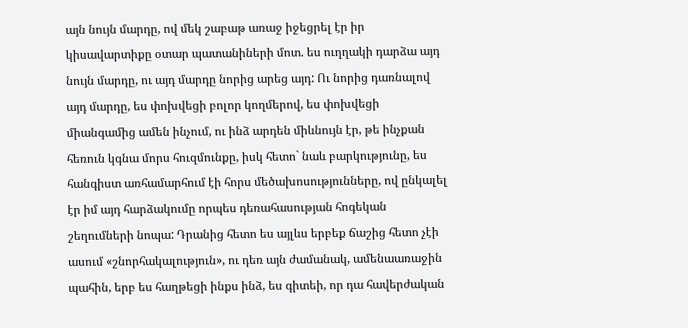այն նույն մարդը, ով մեկ շաբաթ առաջ իջեցրել էր իր կիսավարտիքը օտար պատանիների մոտ. ես ուղղակի դարձա այդ նույն մարդը, ու այդ մարդը նորից արեց այդ: Ու նորից դառնալով այդ մարդը, ես փոխվեցի բոլոր կողմերով, ես փոխվեցի միանգամից ամեն ինչում, ու ինձ արդեն միևնույն էր, թե ինչքան հեռուն կգնա մորս հուզմունքը, իսկ հետո` նաև բարկությունը, ես հանգիստ առհամարհում էի հորս մեծախոսությունները, ով ընկալել էր իմ այդ հարձակումը որպես դեռահասության հոգեկան շեղումների նոպա: Դրանից հետո ես այլևս երբեք ճաշից հետո չէի ասում «շնորհակալություն», ու դեռ այն ժամանակ, ամենաառաջին պահին, երբ ես հաղթեցի ինքս ինձ, ես գիտեի, որ դա հավերժական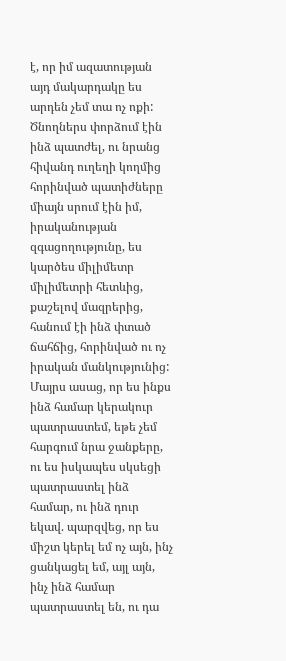է, որ իմ ազատության այդ մակարդակը ես արդեն չեմ տա ոչ ոքի: Ծնողներս փորձում էին ինձ պատժել, ու նրանց հիվանդ ուղեղի կողմից հորինված պատիժները միայն սրում էին իմ, իրականության զգացողությունը, ես կարծես միլիմետր միլիմետրի հետևից, քաշելով մազրերից, հանում էի ինձ փտած ճահճից, հորինված ու ոչ իրական մանկությունից: Մայրս ասաց, որ ես ինքս ինձ համար կերակուր պատրաստեմ, եթե չեմ հարգում նրա ջանքերը, ու ես իսկապես սկսեցի պատրաստել ինձ համար, ու ինձ դուր եկավ. պարզվեց, որ ես միշտ կերել եմ ոչ այն, ինչ ցանկացել եմ, այլ այն, ինչ ինձ համար պատրաստել են, ու դա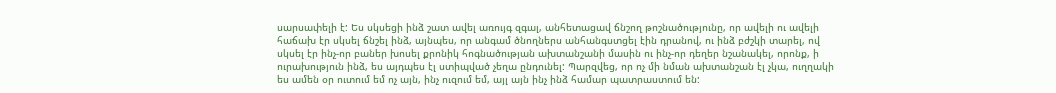սարսափելի է: Ես սկսեցի ինձ շատ ավել առույգ զգալ, անհետացավ ճնշող թոշնածությունը, որ ավելի ու ավելի հաճախ էր սկսել ճնշել ինձ, այնպես, որ անգամ ծնողներս անհանգստցել էին դրանով, ու ինձ բժշկի տարել, ով սկսել էր ինչ-որ բաներ խոսել քրոնիկ հոգնածության ախտանշանի մասին ու ինչ-որ դեղեր նշանակել, որոնք, ի ուրախություն ինձ, ես այդպես էլ ստիպված չեղա ընդունել: Պարզվեց, որ ոչ մի նման ախտանշան էլ չկա, ուղղակի ես ամեն օր ուտում եմ ոչ այն, ինչ ուզում եմ, այլ այն ինչ ինձ համար պատրաստում են: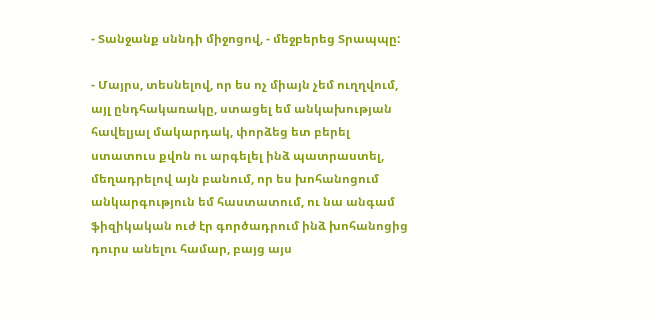- Տանջանք սննդի միջոցով, - մեջբերեց Տրապպը:

- Մայրս, տեսնելով, որ ես ոչ միայն չեմ ուղղվում, այլ ընդհակառակը, ստացել եմ անկախության հավելյալ մակարդակ, փորձեց ետ բերել ստատուս քվոն ու արգելել ինձ պատրաստել, մեղադրելով այն բանում, որ ես խոհանոցում անկարգություն եմ հաստատում, ու նա անգամ ֆիզիկական ուժ էր գործադրում ինձ խոհանոցից դուրս անելու համար, բայց այս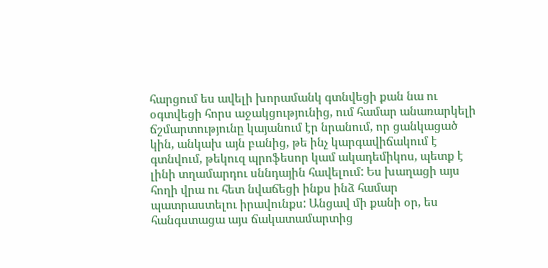հարցում ես ավելի խորամանկ գտնվեցի քան նա ու օգտվեցի հորս աջակցությունից, ում համար անառարկելի ճշմարտությունը կայանում էր նրանում, որ ցանկացած կին, անկախ այն բանից, թե ինչ կարգավիճակում է գտնվում, թեկուզ պրոֆեսոր կամ ակադեմիկոս, պետք է լինի տղամարդու սննդային հավելում: Ես խաղացի այս հողի վրա ու հետ նվաճեցի ինքս ինձ համար պատրաստելու իրավունքս: Անցավ մի քանի օր, ես հանգստացա այս ճակատամարտից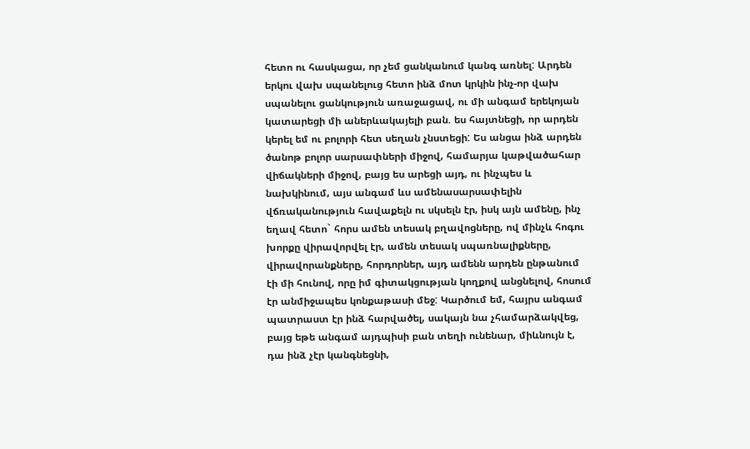հետո ու հասկացա, որ չեմ ցանկանում կանգ առնել: Արդեն երկու վախ սպանելուց հետո ինձ մոտ կրկին ինչ-որ վախ սպանելու ցանկություն առաջացավ, ու մի անգամ երեկոյան կատարեցի մի աներևակայելի բան. ես հայտնեցի, որ արդեն կերել եմ ու բոլորի հետ սեղան չնստեցի: Ես անցա ինձ արդեն ծանոթ բոլոր սարսափների միջով, համարյա կաթվածահար վիճակների միջով, բայց ես արեցի այդ, ու ինչպես և նախկինում, այս անգամ ևս ամենասարսափելին վճռականություն հավաքելն ու սկսելն էր, իսկ այն ամենը, ինչ եղավ հետո` հորս ամեն տեսակ բղավոցները, ով մինչև հոգու խորքը վիրավորվել էր, ամեն տեսակ սպառնալիքները, վիրավորանքները, հորդորներ, այդ ամենն արդեն ընթանում էի մի հունով, որը իմ գիտակցության կողքով անցնելով, հոսում էր անմիջապես կոնքաթասի մեջ: Կարծում եմ, հայրս անգամ պատրաստ էր ինձ հարվածել, սակայն նա չհամարձակվեց, բայց եթե անգամ այդպիսի բան տեղի ունենար, միևնույն է, դա ինձ չէր կանգնեցնի,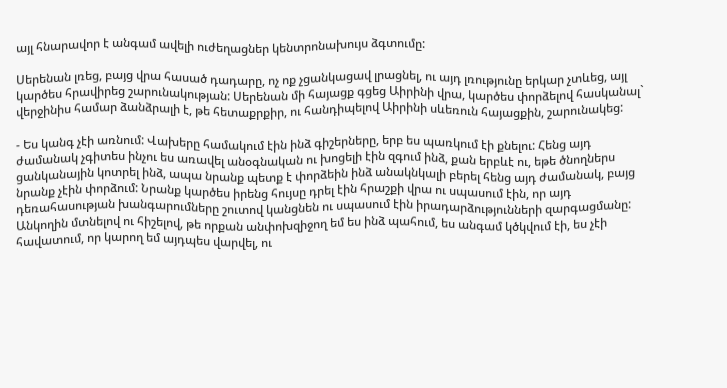այլ հնարավոր է անգամ ավելի ուժեղացներ կենտրոնախույս ձգտումը:

Սերենան լռեց, բայց վրա հասած դադարը, ոչ ոք չցանկացավ լրացնել, ու այդ լռությունը երկար չտևեց, այլ կարծես հրավիրեց շարունակության: Սերենան մի հայացք գցեց Աիրինի վրա, կարծես փորձելով հասկանալ` վերջինիս համար ձանձրալի է, թե հետաքրքիր, ու հանդիպելով Աիրինի սևեռուն հայացքին, շարունակեց:

- Ես կանգ չէի առնում: Վախերը համակում էին ինձ գիշերները, երբ ես պառկում էի քնելու: Հենց այդ ժամանակ չգիտես ինչու ես առավել անօգնական ու խոցելի էին զգում ինձ, քան երբևէ ու, եթե ծնողներս ցանկանային կոտրել ինձ, ապա նրանք պետք է փորձեին ինձ անակնկալի բերել հենց այդ ժամանակ, բայց նրանք չէին փորձում: Նրանք կարծես իրենց հույսը դրել էին հրաշքի վրա ու սպասում էին, որ այդ դեռահասության խանգարումները շուտով կանցնեն ու սպասում էին իրադարձությունների զարգացմանը: Անկողին մտնելով ու հիշելով, թե որքան անփոխզիջող եմ ես ինձ պահում, ես անգամ կծկվում էի, ես չէի հավատում, որ կարող եմ այդպես վարվել, ու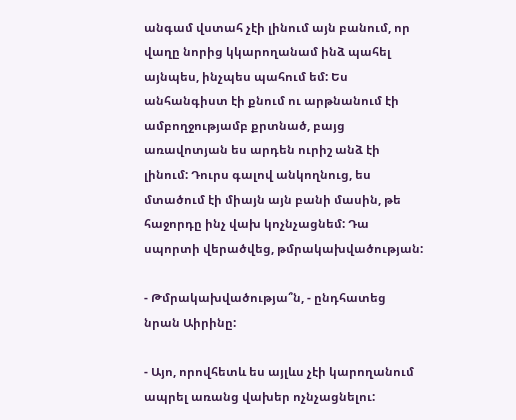անգամ վստահ չէի լինում այն բանում, որ վաղը նորից կկարողանամ ինձ պահել այնպես, ինչպես պահում եմ: Ես անհանգիստ էի քնում ու արթնանում էի ամբողջությամբ քրտնած, բայց առավոտյան ես արդեն ուրիշ անձ էի լինում: Դուրս գալով անկողնուց, ես մտածում էի միայն այն բանի մասին, թե հաջորդը ինչ վախ կոչնչացնեմ: Դա սպորտի վերածվեց, թմրակախվածության:

- Թմրակախվածությա՞ն, - ընդհատեց նրան Աիրինը:

- Այո, որովհետև ես այլևս չէի կարողանում ապրել առանց վախեր ոչնչացնելու: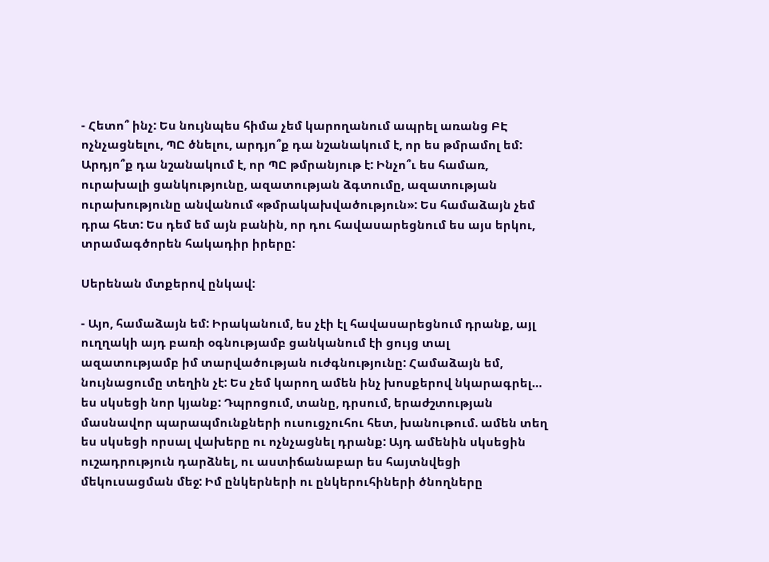- Հետո՞ ինչ: Ես նույնպես հիմա չեմ կարողանում ապրել առանց ԲԷ ոչնչացնելու, ՊԸ ծնելու, արդյո՞ք դա նշանակում է, որ ես թմրամոլ եմ: Արդյո՞ք դա նշանակում է, որ ՊԸ թմրանյութ է: Ինչո՞ւ ես համառ, ուրախալի ցանկությունը, ազատության ձգտումը, ազատության ուրախությունը անվանում «թմրակախվածություն»: Ես համաձայն չեմ դրա հետ: Ես դեմ եմ այն բանին, որ դու հավասարեցնում ես այս երկու, տրամագծորեն հակադիր իրերը:

Սերենան մտքերով ընկավ:

- Այո, համաձայն եմ: Իրականում, ես չէի էլ հավասարեցնում դրանք, այլ ուղղակի այդ բառի օգնությամբ ցանկանում էի ցույց տալ ազատությամբ իմ տարվածության ուժգնությունը: Համաձայն եմ, նույնացումը տեղին չէ: Ես չեմ կարող ամեն ինչ խոսքերով նկարագրել… ես սկսեցի նոր կյանք: Դպրոցում, տանը, դրսում, երաժշտության մասնավոր պարապմունքների ուսուցչուհու հետ, խանութում. ամեն տեղ ես սկսեցի որսալ վախերը ու ոչնչացնել դրանք: Այդ ամենին սկսեցին ուշադրություն դարձնել, ու աստիճանաբար ես հայտնվեցի մեկուսացման մեջ: Իմ ընկերների ու ընկերուհիների ծնողները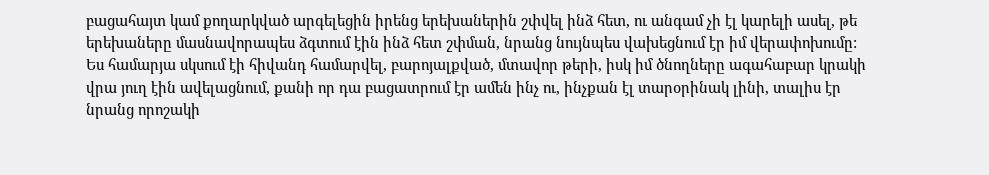բացահայտ կամ քողարկված արգելեցին իրենց երեխաներին շփվել ինձ հետ, ու անգամ չի էլ կարելի ասել, թե երեխաները մասնավորապես ձգտում էին ինձ հետ շփման, նրանց նույնպես վախեցնում էր իմ վերափոխումը: Ես համարյա սկսում էի հիվանդ համարվել, բարոյալքված, մտավոր թերի, իսկ իմ ծնողները ագահաբար կրակի վրա յուղ էին ավելացնում, քանի որ դա բացատրում էր ամեն ինչ ու, ինչքան էլ տարօրինակ լինի, տալիս էր նրանց որոշակի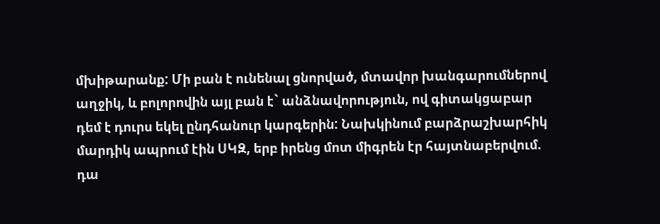մխիթարանք: Մի բան է ունենալ ցնորված, մտավոր խանգարումներով աղջիկ, և բոլորովին այլ բան է` անձնավորություն, ով գիտակցաբար դեմ է դուրս եկել ընդհանուր կարգերին: Նախկինում բարձրաշխարհիկ մարդիկ ապրում էին ՍԿԶ, երբ իրենց մոտ միգրեն էր հայտնաբերվում. դա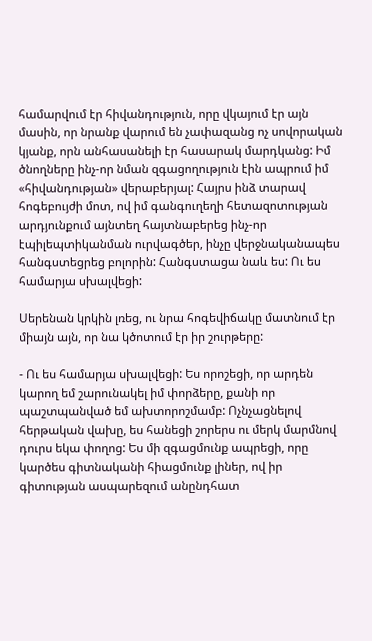համարվում էր հիվանդություն, որը վկայում էր այն մասին, որ նրանք վարում են չափազանց ոչ սովորական կյանք, որն անհասանելի էր հասարակ մարդկանց: Իմ ծնողները ինչ-որ նման զգացողություն էին ապրում իմ «հիվանդության» վերաբերյալ: Հայրս ինձ տարավ հոգեբույժի մոտ, ով իմ գանգուղեղի հետազոտության արդյունքում այնտեղ հայտնաբերեց ինչ-որ էպիլեպտիկանման ուրվագծեր, ինչը վերջնականապես հանգստեցրեց բոլորին: Հանգստացա նաև ես: Ու ես համարյա սխալվեցի:

Սերենան կրկին լռեց, ու նրա հոգեվիճակը մատնում էր միայն այն, որ նա կծոտում էր իր շուրթերը:

- Ու ես համարյա սխալվեցի: Ես որոշեցի, որ արդեն կարող եմ շարունակել իմ փորձերը, քանի որ պաշտպանված եմ ախտորոշմամբ: Ոչնչացնելով հերթական վախը, ես հանեցի շորերս ու մերկ մարմնով դուրս եկա փողոց: Ես մի զգացմունք ապրեցի, որը կարծես գիտնականի հիացմունք լիներ, ով իր գիտության ասպարեզում անընդհատ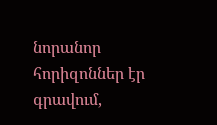նորանոր հորիզոններ էր գրավում,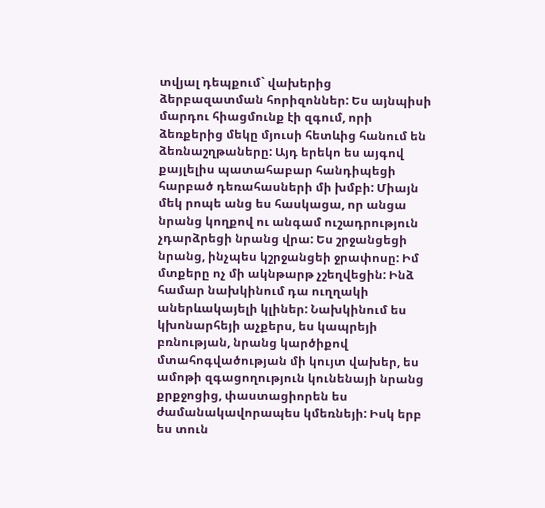տվյալ դեպքում` վախերից ձերբազատման հորիզոններ: Ես այնպիսի մարդու հիացմունք էի զգում, որի ձեռքերից մեկը մյուսի հետևից հանում են ձեռնաշղթաները: Այդ երեկո ես այգով քայլելիս պատահաբար հանդիպեցի հարբած դեռահասների մի խմբի: Միայն մեկ րոպե անց ես հասկացա, որ անցա նրանց կողքով ու անգամ ուշադրություն չդարձրեցի նրանց վրա: Ես շրջանցեցի նրանց, ինչպես կշրջանցեի ջրափոսը: Իմ մտքերը ոչ մի ակնթարթ չշեղվեցին: Ինձ համար նախկինում դա ուղղակի աներևակայելի կլիներ: Նախկինում ես կխոնարհեյի աչքերս, ես կապրեյի բռնության, նրանց կարծիքով մտահոգվածության մի կույտ վախեր, ես ամոթի զգացողություն կունենայի նրանց քրքջոցից, փաստացիորեն ես ժամանակավորապես կմեռնեյի: Իսկ երբ ես տուն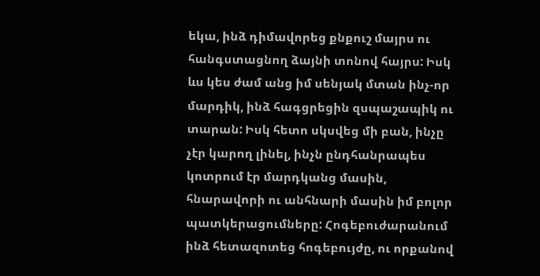եկա, ինձ դիմավորեց քնքուշ մայրս ու հանգստացնող ձայնի տոնով հայրս: Իսկ ևս կես ժամ անց իմ սենյակ մտան ինչ-որ մարդիկ, ինձ հագցրեցին զսպաշապիկ ու տարան: Իսկ հետո սկսվեց մի բան, ինչը չէր կարող լինել, ինչն ընդհանրապես կոտրում էր մարդկանց մասին, հնարավորի ու անհնարի մասին իմ բոլոր պատկերացումները: Հոգեբուժարանում ինձ հետազոտեց հոգեբույժը, ու որքանով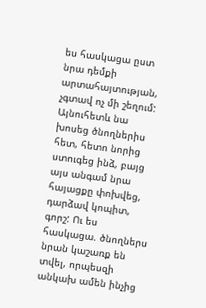ես հասկացա ըստ նրա դեմքի արտահայտության, չգտավ ոչ մի շեղում: Այնուհետև նա խոսեց ծնողներիս հետ, հետո նորից ստուգեց ինձ, բայց այս անգամ նրա հայացքը փոխվեց, դարձավ կոպիտ, գորշ: Ու ես հասկացա. ծնողներս նրան կաշառք են տվել, որպեսզի անկախ ամեն ինչից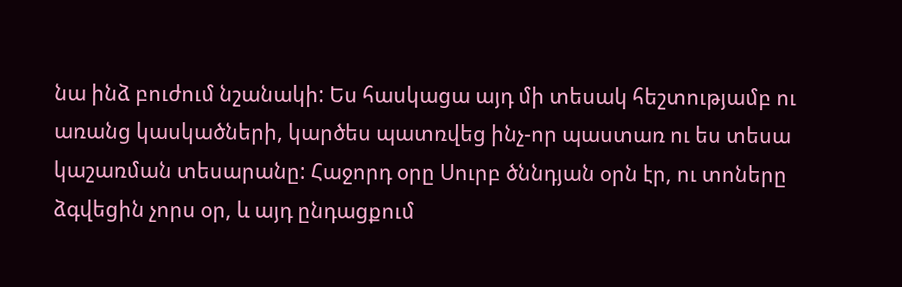նա ինձ բուժում նշանակի: Ես հասկացա այդ մի տեսակ հեշտությամբ ու առանց կասկածների, կարծես պատռվեց ինչ-որ պաստառ ու ես տեսա կաշառման տեսարանը: Հաջորդ օրը Սուրբ ծննդյան օրն էր, ու տոները ձգվեցին չորս օր, և այդ ընդացքում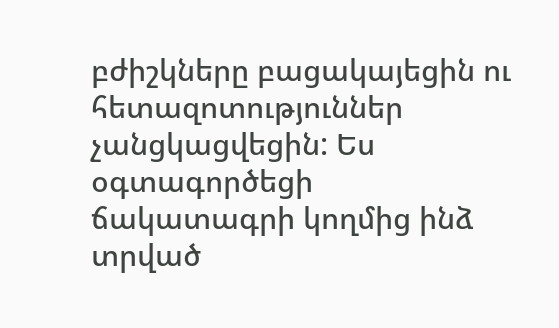բժիշկները բացակայեցին ու հետազոտություններ չանցկացվեցին: Ես օգտագործեցի ճակատագրի կողմից ինձ տրված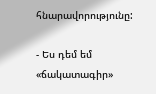հնարավորությունը:

- Ես դեմ եմ «ճակատագիր»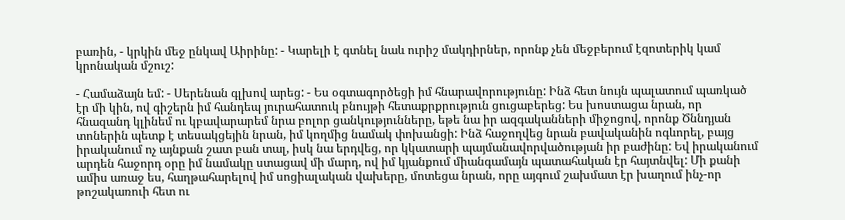բառին, - կրկին մեջ ընկավ Աիրինը: - Կարելի է գտնել նաև ուրիշ մակդիրներ, որոնք չեն մեջբերում էզոտերիկ կամ  կրոնական մշուշ:

- Համաձայն եմ: - Սերենան գլխով արեց: - Ես օգտագործեցի իմ հնարավորությունը: Ինձ հետ նույն պալատում պառկած էր մի կին, ով գիշերն իմ հանդեպ յուրահատուկ բնույթի հետաքրքրություն ցուցաբերեց: Ես խոստացա նրան, որ հնազանդ կլինեմ ու կբավարարեմ նրա բոլոր ցանկությունները, եթե նա իր ազգականների միջոցով, որոնք Ծննդյան տոներին պետք է տեսակցեյին նրան, իմ կողմից նամակ փոխանցի: Ինձ հաջողվեց նրան բավականին ոգևորել, բայց իրականում ոչ այնքան շատ բան տալ, իսկ նա երդվեց, որ կկատարի պայմանավորվածության իր բաժինը: Եվ իրականում արդեն հաջորդ օրը իմ նամակը ստացավ մի մարդ, ով իմ կյանքում միանգամայն պատահական էր հայտնվել: Մի քանի ամիս առաջ ես, հաղթահարելով իմ սոցիալական վախերը, մոտեցա նրան, որը այգում շախմատ էր խաղում ինչ-որ թոշակառուի հետ ու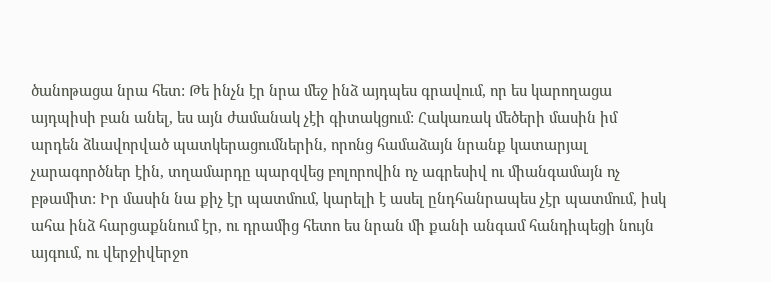ծանոթացա նրա հետ: Թե ինչն էր նրա մեջ ինձ այդպես գրավում, որ ես կարողացա այդպիսի բան անել, ես այն ժամանակ չէի գիտակցում: Հակառակ մեծերի մասին իմ արդեն ձևավորված պատկերացումներին, որոնց համաձայն նրանք կատարյալ չարագործներ էին, տղամարդը պարզվեց բոլորովին ոչ ագրեսիվ ու միանգամայն ոչ բթամիտ: Իր մասին նա քիչ էր պատմում, կարելի է ասել ընդհանրապես չէր պատմում, իսկ ահա ինձ հարցաքննում էր, ու դրամից հետո ես նրան մի քանի անգամ հանդիպեցի նույն այգում, ու վերջիվերջո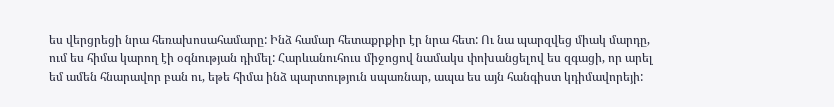ես վերցրեցի նրա հեռախոսահամարը: Ինձ համար հետաքրքիր էր նրա հետ: Ու նա պարզվեց միակ մարդը, ում ես հիմա կարող էի օգնության դիմել: Հարևանուհուս միջոցով նամակս փոխանցելով ես զգացի, որ արել եմ ամեն հնարավոր բան ու, եթե հիմա ինձ պարտություն սպառնար, ապա ես այն հանգիստ կդիմավորեյի: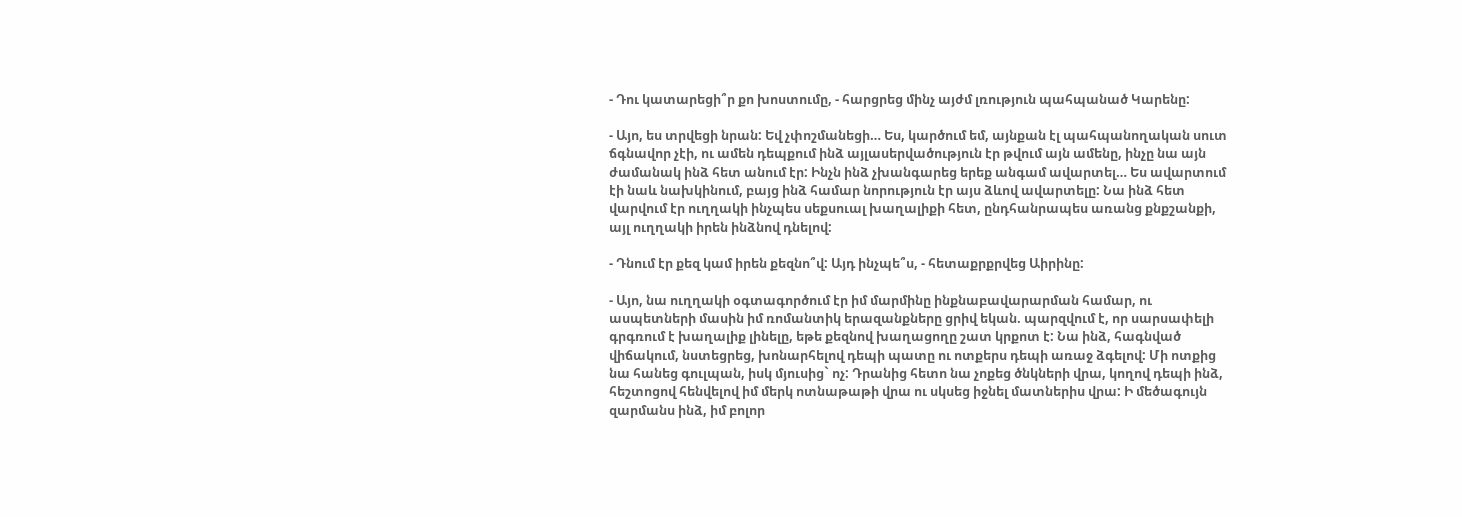- Դու կատարեցի՞ր քո խոստումը, - հարցրեց մինչ այժմ լռություն պահպանած Կարենը:

- Այո, ես տրվեցի նրան: Եվ չփոշմանեցի… Ես, կարծում եմ, այնքան էլ պահպանողական սուտ ճգնավոր չէի, ու ամեն դեպքում ինձ այլասերվածություն էր թվում այն ամենը, ինչը նա այն ժամանակ ինձ հետ անում էր: Ինչն ինձ չխանգարեց երեք անգամ ավարտել… Ես ավարտում էի նաև նախկինում, բայց ինձ համար նորություն էր այս ձևով ավարտելը: Նա ինձ հետ վարվում էր ուղղակի ինչպես սեքսուալ խաղալիքի հետ, ընդհանրապես առանց քնքշանքի, այլ ուղղակի իրեն ինձնով դնելով:

- Դնում էր քեզ կամ իրեն քեզնո՞վ: Այդ ինչպե՞ս, - հետաքրքրվեց Աիրինը:

- Այո, նա ուղղակի օգտագործում էր իմ մարմինը ինքնաբավարարման համար, ու ասպետների մասին իմ ռոմանտիկ երազանքները ցրիվ եկան. պարզվում է, որ սարսափելի գրգռում է խաղալիք լինելը, եթե քեզնով խաղացողը շատ կրքոտ է: Նա ինձ, հագնված վիճակում, նստեցրեց, խոնարհելով դեպի պատը ու ոտքերս դեպի առաջ ձգելով: Մի ոտքից նա հանեց գուլպան, իսկ մյուսից` ոչ: Դրանից հետո նա չոքեց ծնկների վրա, կողով դեպի ինձ, հեշտոցով հենվելով իմ մերկ ոտնաթաթի վրա ու սկսեց իջնել մատներիս վրա: Ի մեծագույն զարմանս ինձ, իմ բոլոր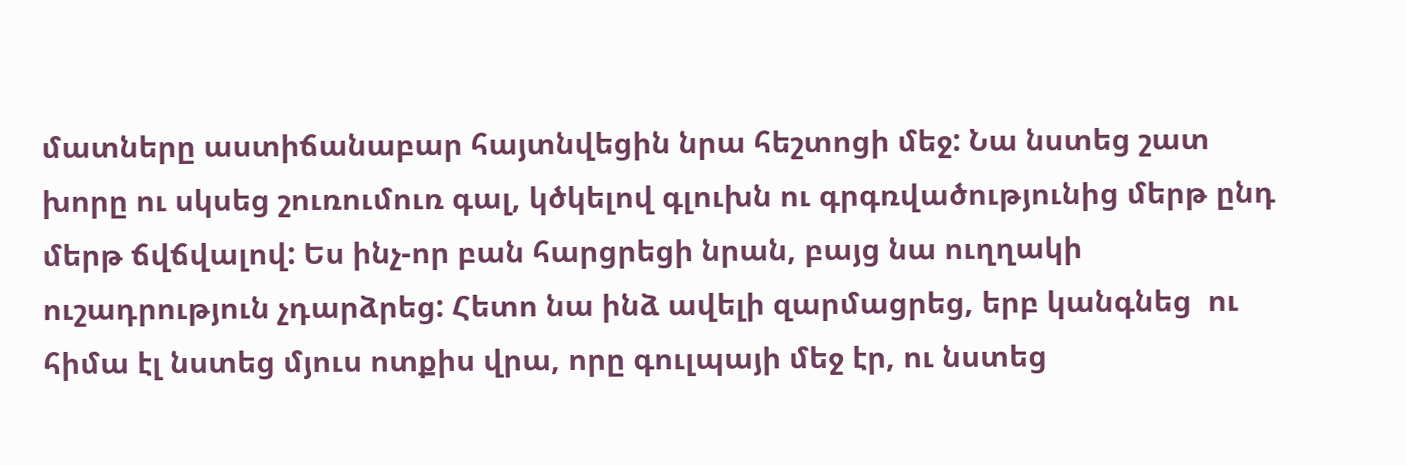մատները աստիճանաբար հայտնվեցին նրա հեշտոցի մեջ: Նա նստեց շատ խորը ու սկսեց շուռումուռ գալ, կծկելով գլուխն ու գրգռվածությունից մերթ ընդ մերթ ճվճվալով: Ես ինչ-որ բան հարցրեցի նրան, բայց նա ուղղակի ուշադրություն չդարձրեց: Հետո նա ինձ ավելի զարմացրեց, երբ կանգնեց  ու հիմա էլ նստեց մյուս ոտքիս վրա, որը գուլպայի մեջ էր, ու նստեց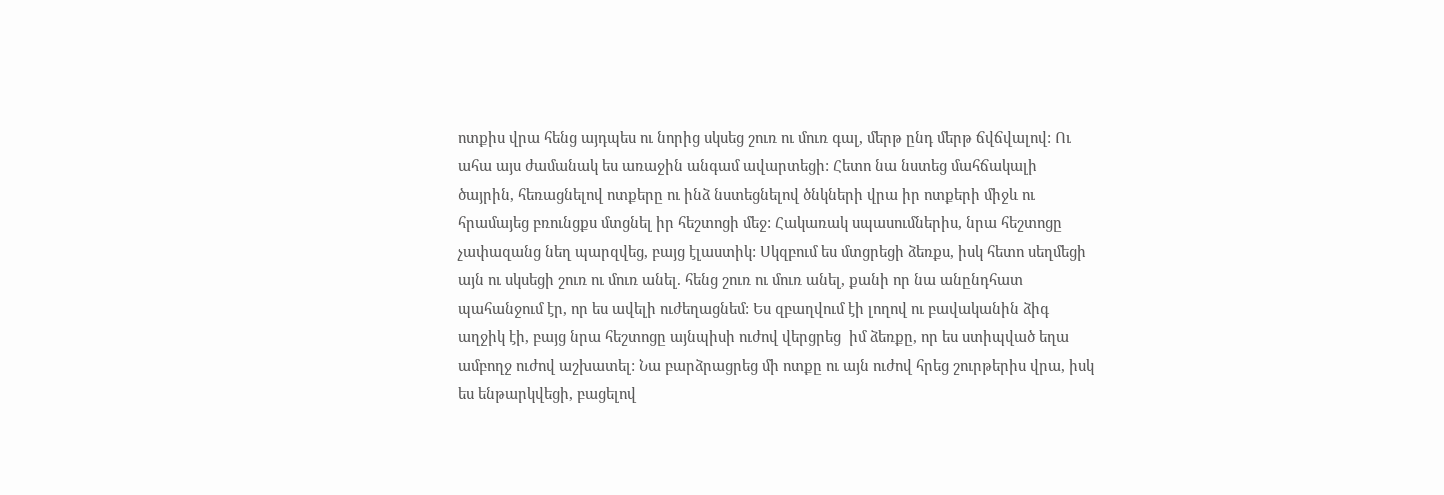ոտքիս վրա հենց այդպես ու նորից սկսեց շուռ ու մուռ գալ, մերթ ընդ մերթ ճվճվալով: Ու ահա այս ժամանակ ես առաջին անգամ ավարտեցի: Հետո նա նստեց մահճակալի ծայրին, հեռացնելով ոտքերը ու ինձ նստեցնելով ծնկների վրա իր ոտքերի միջև ու հրամայեց բռունցքս մտցնել իր հեշտոցի մեջ: Հակառակ սպասումներիս, նրա հեշտոցը չափազանց նեղ պարզվեց, բայց էլաստիկ: Սկզբում ես մտցրեցի ձեռքս, իսկ հետո սեղմեցի այն ու սկսեցի շուռ ու մուռ անել. հենց շուռ ու մուռ անել, քանի որ նա անընդհատ պահանջում էր, որ ես ավելի ուժեղացնեմ: Ես զբաղվում էի լողով ու բավականին ձիգ աղջիկ էի, բայց նրա հեշտոցը այնպիսի ուժով վերցրեց  իմ ձեռքը, որ ես ստիպված եղա ամբողջ ուժով աշխատել: Նա բարձրացրեց մի ոտքը ու այն ուժով հրեց շուրթերիս վրա, իսկ ես ենթարկվեցի, բացելով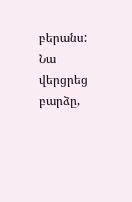բերանս: Նա վերցրեց բարձը,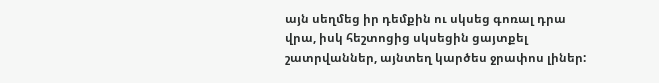այն սեղմեց իր դեմքին ու սկսեց գոռալ դրա վրա, իսկ հեշտոցից սկսեցին ցայտքել շատրվաններ, այնտեղ կարծես ջրափոս լիներ: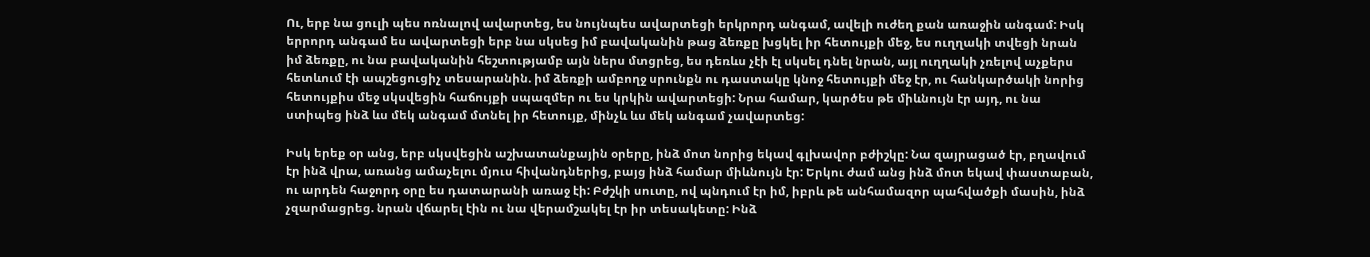Ու, երբ նա ցուլի պես ոռնալով ավարտեց, ես նույնպես ավարտեցի երկրորդ անգամ, ավելի ուժեղ քան առաջին անգամ: Իսկ երրորդ անգամ ես ավարտեցի երբ նա սկսեց իմ բավականին թաց ձեռքը խցկել իր հետույքի մեջ, ես ուղղակի տվեցի նրան իմ ձեռքը, ու նա բավականին հեշտությամբ այն ներս մտցրեց, ես դեռևս չէի էլ սկսել դնել նրան, այլ ուղղակի չռելով աչքերս հետևում էի ապշեցուցիչ տեսարանին. իմ ձեռքի ամբողջ սրունքն ու դաստակը կնոջ հետույքի մեջ էր, ու հանկարծակի նորից հետույքիս մեջ սկսվեցին հաճույքի սպազմեր ու ես կրկին ավարտեցի: Նրա համար, կարծես թե միևնույն էր այդ, ու նա ստիպեց ինձ ևս մեկ անգամ մտնել իր հետույք, մինչև ևս մեկ անգամ չավարտեց:

Իսկ երեք օր անց, երբ սկսվեցին աշխատանքային օրերը, ինձ մոտ նորից եկավ գլխավոր բժիշկը: Նա զայրացած էր, բղավում էր ինձ վրա, առանց ամաչելու մյուս հիվանդներից, բայց ինձ համար միևնույն էր: Երկու ժամ անց ինձ մոտ եկավ փաստաբան, ու արդեն հաջորդ օրը ես դատարանի առաջ էի: Բժշկի սուտը, ով պնդում էր իմ, իբրև թե անհամազոր պահվածքի մասին, ինձ չզարմացրեց. նրան վճարել էին ու նա վերամշակել էր իր տեսակետը: Ինձ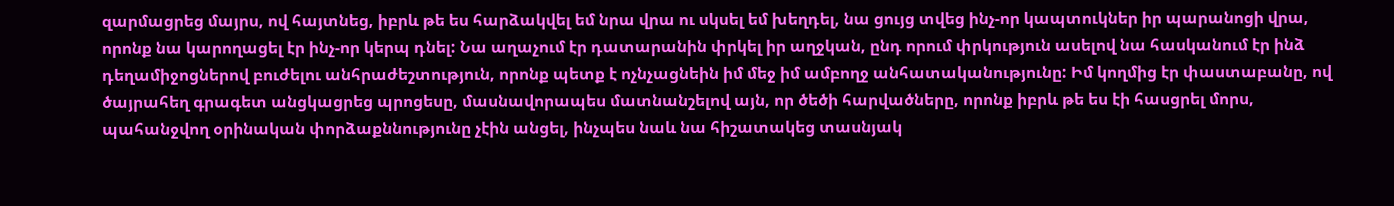զարմացրեց մայրս, ով հայտնեց, իբրև թե ես հարձակվել եմ նրա վրա ու սկսել եմ խեղդել, նա ցույց տվեց ինչ-որ կապտուկներ իր պարանոցի վրա, որոնք նա կարողացել էր ինչ-որ կերպ դնել: Նա աղաչում էր դատարանին փրկել իր աղջկան, ընդ որում փրկություն ասելով նա հասկանում էր ինձ դեղամիջոցներով բուժելու անհրաժեշտություն, որոնք պետք է ոչնչացնեին իմ մեջ իմ ամբողջ անհատականությունը: Իմ կողմից էր փաստաբանը, ով ծայրահեղ գրագետ անցկացրեց պրոցեսը, մասնավորապես մատնանշելով այն, որ ծեծի հարվածները, որոնք իբրև թե ես էի հասցրել մորս, պահանջվող օրինական փորձաքննությունը չէին անցել, ինչպես նաև նա հիշատակեց տասնյակ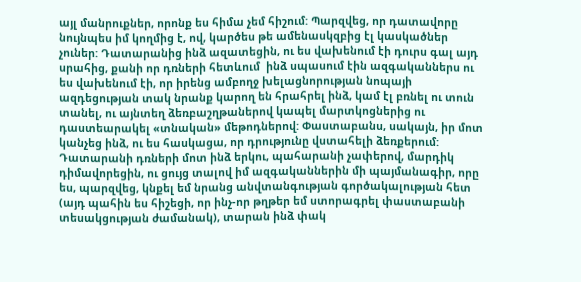այլ մանրուքներ, որոնք ես հիմա չեմ հիշում: Պարզվեց, որ դատավորը նույնպես իմ կողմից է, ով, կարծես թե ամենասկզբից էլ կասկածներ չուներ: Դատարանից ինձ ազատեցին, ու ես վախենում էի դուրս գալ այդ սրահից, քանի որ դռների հետևում  ինձ սպասում էին ազգականներս ու ես վախենում էի, որ իրենց ամբողջ խելացնորության նոպայի ազդեցության տակ նրանք կարող են հրահրել ինձ, կամ էլ բռնել ու տուն տանել, ու այնտեղ ձեռբաշղթաներով կապել մարտկոցներից ու դաստեարակել «տնական» մեթոդներով: Փաստաբանս, սակայն, իր մոտ կանչեց ինձ, ու ես հասկացա, որ դրությունը վստահելի ձեռքերում: Դատարանի դռների մոտ ինձ երկու, պահարանի չափերով, մարդիկ դիմավորեցին, ու ցույց տալով իմ ազգականներին մի պայմանագիր, որը ես, պարզվեց, կնքել եմ նրանց անվտանգության գործակալության հետ (այդ պահին ես հիշեցի, որ ինչ-որ թղթեր եմ ստորագրել փաստաբանի տեսակցության ժամանակ), տարան ինձ փակ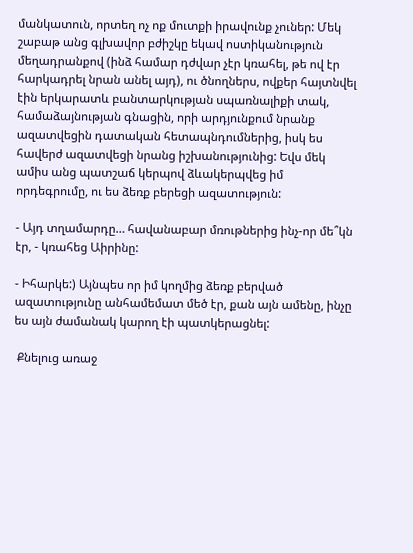մանկատուն, որտեղ ոչ ոք մուտքի իրավունք չուներ: Մեկ շաբաթ անց գլխավոր բժիշկը եկավ ոստիկանություն մեղադրանքով (ինձ համար դժվար չէր կռահել, թե ով էր հարկադրել նրան անել այդ), ու ծնողներս, ովքեր հայտնվել էին երկարատև բանտարկության սպառնալիքի տակ, համաձայնության գնացին, որի արդյունքում նրանք ազատվեցին դատական հետապնդումներից, իսկ ես հավերժ ազատվեցի նրանց իշխանությունից: Եվս մեկ ամիս անց պատշաճ կերպով ձևակերպվեց իմ որդեգրումը, ու ես ձեռք բերեցի ազատություն:

- Այդ տղամարդը… հավանաբար մռութներից ինչ-որ մե՞կն էր, - կռահեց Աիրինը:

- Իհարկե:) Այնպես որ իմ կողմից ձեռք բերված ազատությունը անհամեմատ մեծ էր, քան այն ամենը, ինչը ես այն ժամանակ կարող էի պատկերացնել:

 Քնելուց առաջ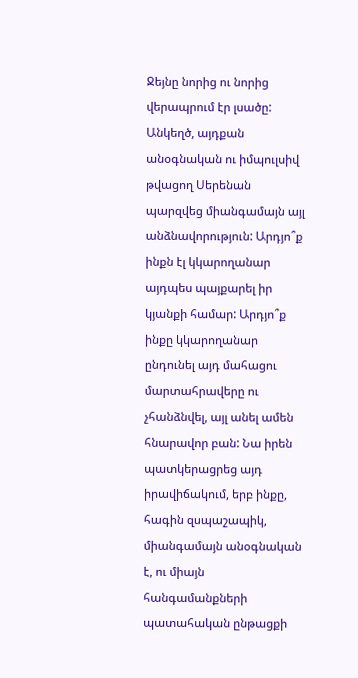Ջեյնը նորից ու նորից վերապրում էր լսածը: Անկեղծ, այդքան անօգնական ու իմպուլսիվ թվացող Սերենան պարզվեց միանգամայն այլ անձնավորություն: Արդյո՞ք ինքն էլ կկարողանար այդպես պայքարել իր կյանքի համար: Արդյո՞ք ինքը կկարողանար ընդունել այդ մահացու մարտահրավերը ու չհանձնվել, այլ անել ամեն հնարավոր բան: Նա իրեն պատկերացրեց այդ իրավիճակում, երբ ինքը, հագին զսպաշապիկ, միանգամայն անօգնական է, ու միայն հանգամանքների պատահական ընթացքի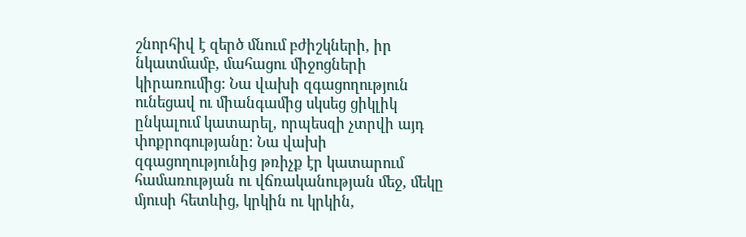շնորհիվ է զերծ մնում բժիշկների, իր նկատմամբ, մահացու միջոցների կիրառումից: Նա վախի զգացողություն ունեցավ ու միանգամից սկսեց ցիկլիկ ընկալում կատարել, որպեսզի չտրվի այդ փոքրոգությանը: Նա վախի զգացողությունից թռիչք էր կատարում համառության ու վճռականության մեջ, մեկը մյուսի հետևից, կրկին ու կրկին,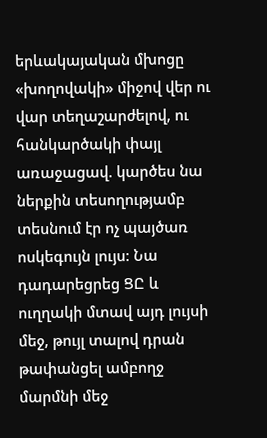երևակայական մխոցը «խողովակի» միջով վեր ու վար տեղաշարժելով, ու հանկարծակի փայլ առաջացավ. կարծես նա ներքին տեսողությամբ տեսնում էր ոչ պայծառ ոսկեգույն լույս: Նա դադարեցրեց ՑԸ և ուղղակի մտավ այդ լույսի մեջ, թույլ տալով դրան թափանցել ամբողջ մարմնի մեջ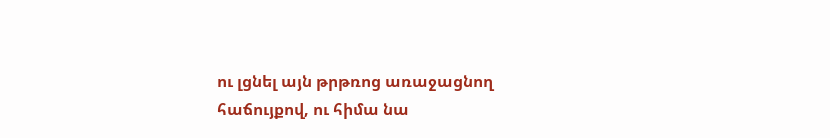ու լցնել այն թրթռոց առաջացնող հաճույքով, ու հիմա նա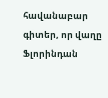հավանաբար գիտեր, որ վաղը Ֆլորինդան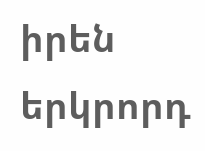իրեն երկրորդ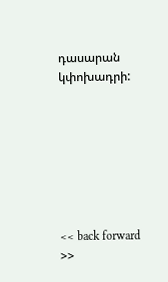դասարան կփոխադրի:







<< back forward >>